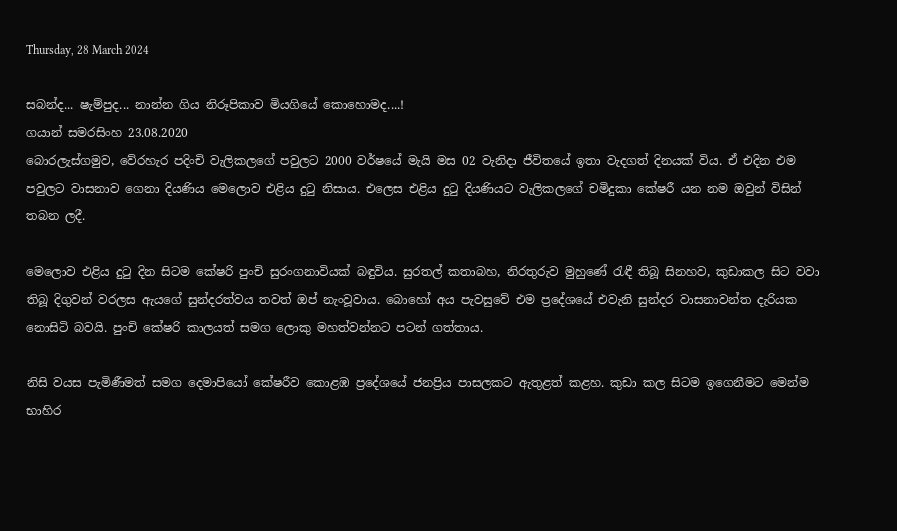Thursday, 28 March 2024

සබන්ද... ෂැම්පුද... නාන්න ගිය නිරූපිකාව මියගියේ කොහොමද....!
ගයාන් සමරසිංහ 23.08.2020
බොරලැස්ගමුව, වේරහැර පදිංචි වැලිකලගේ පවුලට 2000 වර්ෂයේ මැයි මස 02 වැනිදා ජීවිතයේ ඉතා වැදගත් දිනයක් විය. ඒ එදින එම පවුලට වාසනාව ගෙනා දියණිය මෙලොව එළිය දුටු නිසාය. එලෙස එළිය දුටු දියණියට වැලිකලගේ චමිදුකා කේෂරී යන නම ඔවුන් විසින් තබන ලදී.

මෙලොව එළිය දුටු දින සිටම කේෂරි පුංචි සුරංගනාවියක් බඳුවිය. සුරතල් කතාබහ, නිරතුරුව මුහුණේ රැඳී තිබූ සිනහව, කුඩාකල සිට වවා තිබූ දිගුවන් වරලස ඇයගේ සුන්දරත්වය තවත් ඔප් නැංවූවාය. බොහෝ අය පැවසුවේ එම ප්‍රදේශයේ එවැනි සුන්දර වාසනාවන්ත දැරියක නොසිටි බවයි. පුංචි කේෂරි කාලයත් සමග ලොකු මහත්වන්නට පටන් ගත්තාය.

නිසි වයස පැමිණීමත් සමග දෙමාපියෝ කේෂරීව කොළඹ ප්‍රදේශයේ ජනප්‍රිය පාසලකට ඇතුළත් කළහ. කුඩා කල සිටම ඉගෙනීමට මෙන්ම භාහිර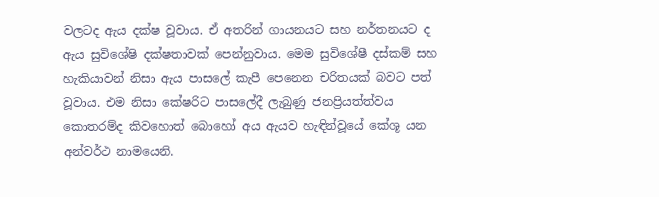වලටද ඇය දක්ෂ වූවාය. ඒ අතරින් ගායනයට සහ නර්තනයට ද ඇය සුවිශේෂි දක්ෂතාවක් පෙන්නුවාය. මෙම සුවිශේෂී දස්කම් සහ හැකියාවන් නිසා ඇය පාසලේ කැපී පෙනෙන චරිතයක් බවට පත් වූවාය. එම නිසා කේෂරිට පාසලේදී ලැබුණු ජනප්‍රියත්ත්වය කොතරම්ද කිවහොත් බොහෝ අය ඇයව හැඳින්වූයේ කේශූ යන අන්වර්ථ නාමයෙනි.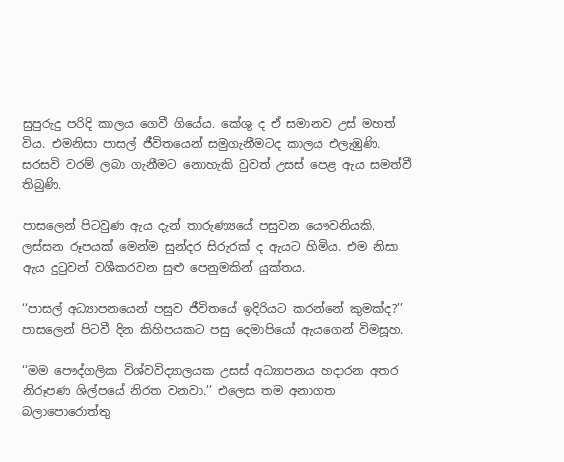සුපුරුදු පරිදි කාලය ගෙවී ගියේය. කේශු ද ඒ සමානව උස් මහත් විය. එමනිසා පාසල් ජීවිතයෙන් සමුගැනීමටද කාලය එලැඹුණි. සරසවි වරම් ලබා ගැනීමට නොහැකි වුවත් උසස් පෙළ ඇය සමත්වී තිබුණි.

පාසලෙන් පිටවුණ ඇය දැන් තාරුණ්‍යයේ පසුවන යෞවනියකි. ලස්සන රූපයක් මෙන්ම සුන්දර සිරුරක් ද ඇයට හිමිය. එම නිසා ඇය දුටුවන් වශීකරවන සුළු පෙනුමකින් යුක්තය.

‘‘පාසල් අධ්‍යාපනයෙන් පසුව ජීවිතයේ ඉදිරියට කරන්නේ කුමක්ද?’’ පාසලෙන් පිටවී දින කිහිපයකට පසු දෙමාපියෝ ඇයගෙන් විමසූහ.

‘‘මම පෞද්ගලික විශ්වවිද්‍යාලයක උසස් අධ්‍යාපනය හදාරන අතර නිරූපණ ශිල්පයේ නිරත වනවා.’’ එලෙස තම අනාගත බලාපොරොත්තු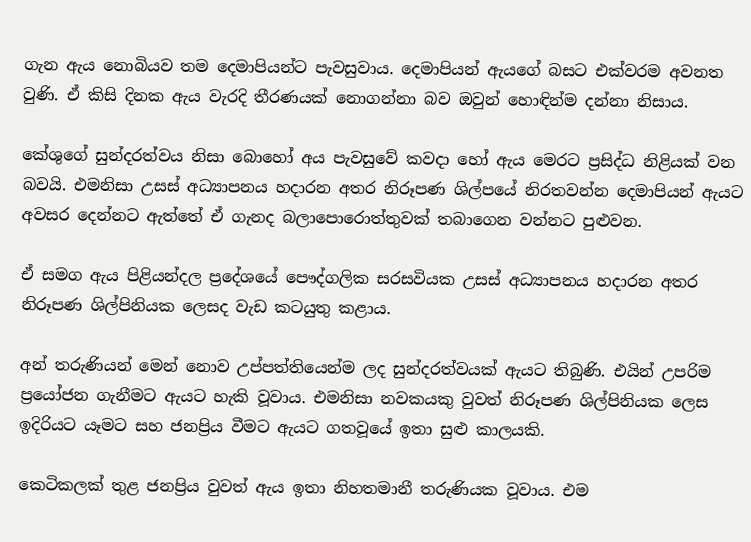ගැන ඇය නොබියව තම දෙමාපියන්ට පැවසුවාය. දෙමාපියන් ඇයගේ බසට එක්වරම අවනත වුණි. ඒ කිසි දිනක ඇය වැරදි තීරණයක් නොගන්නා බව ඔවුන් හොඳින්ම දන්නා නිසාය.

කේශුගේ සුන්දරත්වය නිසා බොහෝ අය පැවසුවේ කවදා හෝ ඇය මෙරට ප්‍රසිද්ධ නිළියක් වන බවයි. එමනිසා උසස් අධ්‍යාපනය හදාරන අතර නිරූපණ ශිල්පයේ නිරතවන්න දෙමාපියන් ඇයට අවසර දෙන්නට ඇත්තේ ඒ ගැනද බලාපොරොත්තුවක් තබාගෙන වන්නට පුළුවන.

ඒ සමග ඇය පිළියන්දල ප්‍රදේශයේ පෞද්ගලික සරසවියක උසස් අධ්‍යාපනය හදාරන අතර නිරූපණ ශිල්පිනියක ලෙසද වැඩ කටයුතු කළාය.

අන් තරුණියන් මෙන් නොව උප්පත්තියෙන්ම ලද සුන්දරත්වයක් ඇයට තිබුණි. එයින් උපරිම ප්‍රයෝජන ගැනීමට ඇයට හැකි වූවාය. එමනිසා නවකයකු වුවත් නිරූපණ ශිල්පිනියක ලෙස ඉදිරියට යෑමට සහ ජනප්‍රිය වීමට ඇයට ගතවූයේ ඉතා සුළු කාලයකි.

කෙටිකලක් තුළ ජනප්‍රිය වුවත් ඇය ඉතා නිහතමානී තරුණියක වූවාය. එම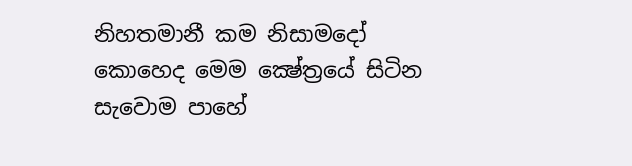නිහතමානී කම නිසාමදෝ කොහෙද මෙම ක්‍ෂේත්‍රයේ සිටින සැවොම පාහේ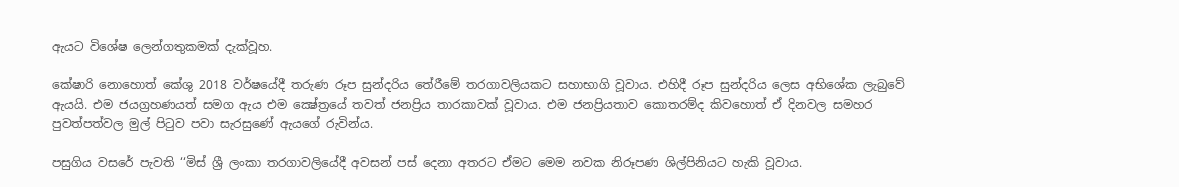ඇයට විශේෂ ලෙන්ගතුකමක් දැක්වූහ.

කේෂාරි නොහොත් කේශු 2018 වර්ෂයේදී තරුණ රූප සුන්දරිය තේරීමේ තරගාවලියකට සහාභාගි වූවාය. එහිදී රූප සුන්දරිය ලෙස අභිශේක ලැබුවේ ඇයයි. එම ජයග්‍රහණයත් සමග ඇය එම ක්‍ෂේත්‍රයේ තවත් ජනප්‍රිය තාරකාවක් වූවාය. එම ජනප්‍රියතාව කොතරම්ද කිවහොත් ඒ දිනවල සමහර පුවත්පත්වල මුල් පිටුව පවා සැරසුණේ ඇයගේ රුවින්ය.

පසුගිය වසරේ පැවති ‘‘මිස් ශ්‍රී ලංකා තරගාවලියේදී අවසන් පස් දෙනා අතරට ඒමට මෙම නවක නිරූපණ ශිල්පිනියට හැකි වූවාය.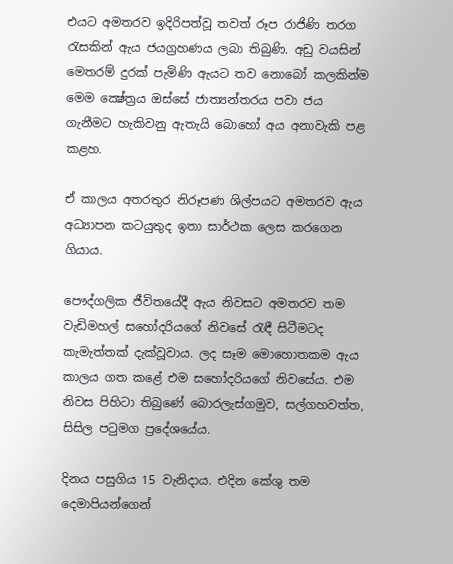එයට අමතරව ඉදිරිපත්වූ තවත් රූප රාජිණි තරග රැසකින් ඇය ජයග්‍රහණය ලබා තිබුණි. අඩු වයසින් මෙතරම් දුරක් පැමිණි ඇයට තව නොබෝ කලකින්ම මෙම ක්‍ෂේත්‍රය ඔස්සේ ජාත්‍යන්තරය පවා ජය ගැනීමට හැකිවනු ඇතැයි බොහෝ අය අනාවැකි පළ කළහ.

ඒ කාලය අතරතුර නිරූපණ ශිල්පයට අමතරව ඇය අධ්‍යාපන කටයුතුද ඉතා සාර්ථක ලෙස කරගෙන ගියාය.

පෞද්ගලික ජීවිතයේදී ඇය නිවසට අමතරව තම වැඩිමහල් සහෝදරියගේ නිවසේ රැඳී සිටීමටද කැමැත්තක් දැක්වූවාය. ලද සෑම මොහොතකම ඇය කාලය ගත කළේ එම සහෝදරියගේ නිවසේය. එම නිවස පිහිටා තිබුණේ බොරලැස්ගමුව, සල්ගහවත්ත, සිසිල පටුමග ප්‍රදේශයේය.

දිනය පසුගිය 15 වැනිදාය. එදින කේශු තම දෙමාපියන්ගෙන්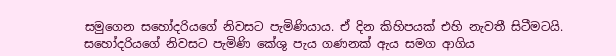සමුගෙන සහෝදරියගේ නිවසට පැමිණියාය. ඒ දින කිහිපයක් එහි නැවතී සිටීමටයි. සහෝදරියගේ නිවසට පැමිණි කේශු පැය ගණනක් ඇය සමග ආගිය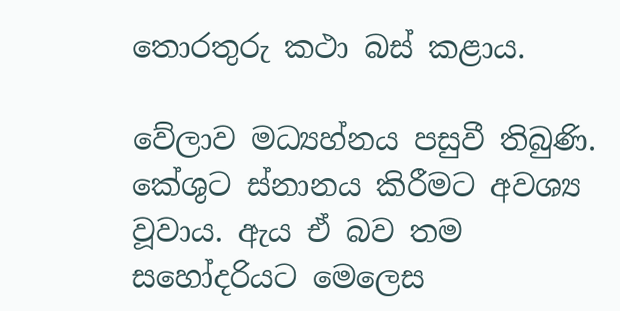තොරතුරු කථා බස් කළාය.

වේලාව මධ්‍යහ්නය පසුවී තිබුණි. කේශුට ස්නානය කිරීමට අවශ්‍ය වූවාය. ඇය ඒ බව තම සහෝදරියට මෙලෙස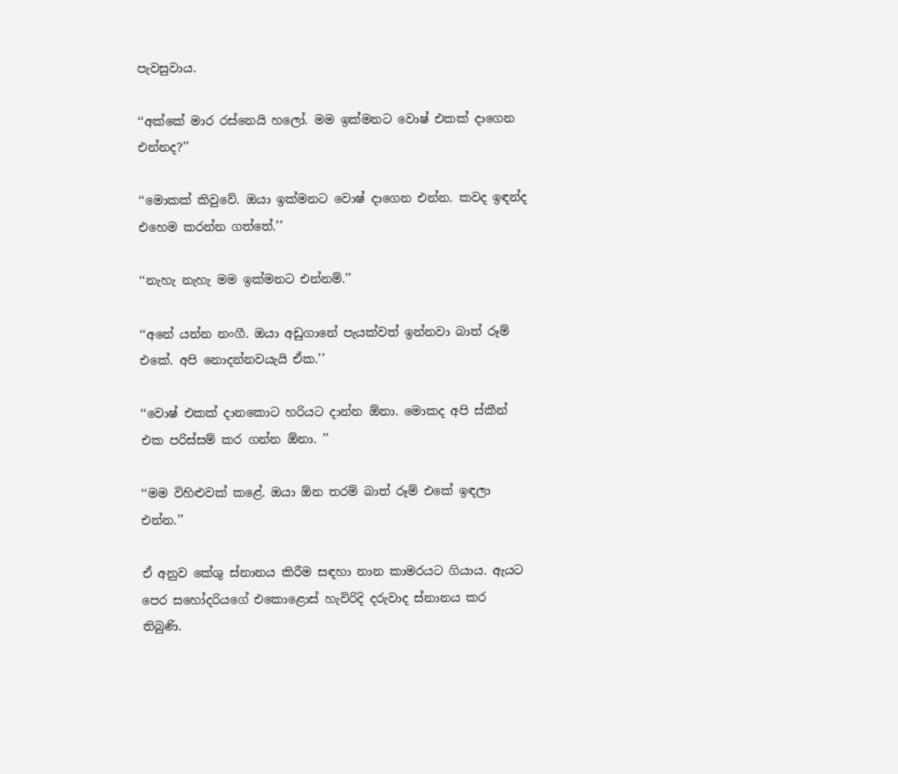පැවසුවාය.

‘‘අක්කේ මාර රස්නෙයි හලෝ. මම ඉක්මනට වොෂ් එකක් දාගෙන එන්නද?’’

‘‘මොකක් කිවුවේ. ඔයා ඉක්මනට වොෂ් දාගෙන එන්න. කවද ඉඳන්ද එහෙම කරන්න ගත්තේ.’’

‘‘නැහැ නැහැ මම ඉක්මනට එන්නම්.’’

‘‘අනේ යන්න නංගී. ඔයා අඩුගානේ පැයක්වත් ඉන්නවා බාත් රූම් එකේ. අපි නොදන්නවයැයි ඒක.’’

‘‘වොෂ් එකක් දානකොට හරියට දාන්න ඕනා. මොකද අපි ස්කීන් එක පරිස්සම් කර ගන්න ඕනා. ’’

‘‘මම විහිළුවක් කළේ. ඔයා ඕන තරම් බාත් රූම් එකේ ඉඳලා එන්න.’’

ඒ අනුව කේශු ස්නානය කිරීම සඳහා නාන කාමරයට ගියාය. ඇයට පෙර සහෝදරියගේ එකොළොස් හැවිරිදි දරුවාද ස්නානය කර තිබුණි.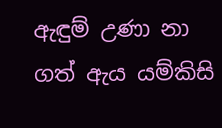ඇඳුම් උණා නා ගත් ඇය යම්කිසි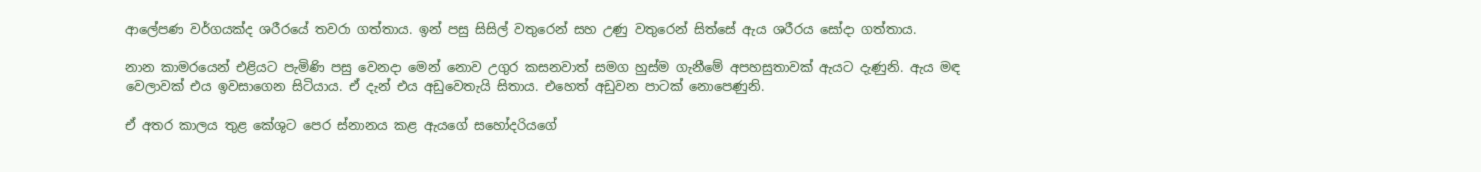ආලේපණ වර්ගයක්ද ශරීරයේ තවරා ගත්තාය. ඉන් පසු සිසිල් වතුරෙන් සහ උණු වතුරෙන් සිත්සේ ඇය ශරීරය සෝදා ගත්තාය.

නාන කාමරයෙන් එළියට පැමිණි පසු වෙනදා මෙන් නොව උගුර කසනවාත් සමග හුස්ම ගැනීමේ අපහසුතාවක් ඇයට දැණුනි. ඇය මඳ වෙලාවක් එය ඉවසාගෙන සිටියාය. ඒ දැන් එය අඩුවෙතැයි සිතාය. එහෙත් අඩුවන පාටක් නොපෙණුනි.

ඒ අතර කාලය තුළ කේශුට පෙර ස්නානය කළ ඇයගේ සහෝදරියගේ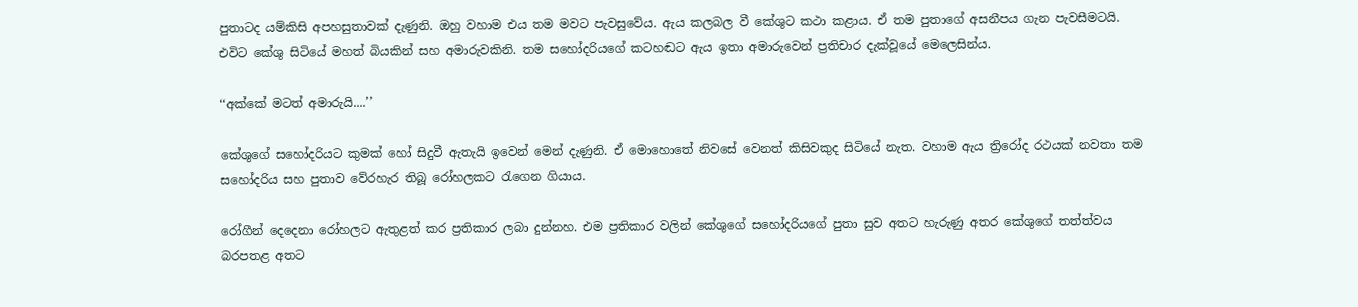පුතාටද යම්කිසි අපහසුතාවක් දැණුනි. ඔහු වහාම එය තම මවට පැවසුවේය. ඇය කලබල වී කේශුට කථා කළාය. ඒ තම පුතාගේ අසනීපය ගැන පැවසීමටයි. එවිට කේශු සිටියේ මහත් බියකින් සහ අමාරුවකිනි. තම සහෝදරියගේ කටහඬට ඇය ඉතා අමාරුවෙන් ප්‍රතිචාර දැක්වූයේ මෙලෙසින්ය.

‘‘අක්කේ මටත් අමාරුයි....’’

කේශුගේ සහෝදරියට කුමක් හෝ සිදුවී ඇතැයි ඉවෙන් මෙන් දැණුනි. ඒ මොහොතේ නිවසේ වෙනත් කිසිවකුද සිටියේ නැත. වහාම ඇය ත්‍රිරෝද රථයක් නවතා තම සහෝදරිය සහ පුතාව වේරහැර තිබූ රෝහලකට රැගෙන ගියාය.

රෝගීන් දෙදෙනා රෝහලට ඇතුළත් කර ප්‍රතිකාර ලබා දුන්නහ. එම ප්‍රතිකාර වලින් කේශුගේ සහෝදරියගේ පුතා සුව අතට හැරුණු අතර කේශුගේ තත්ත්වය බරපතළ අතට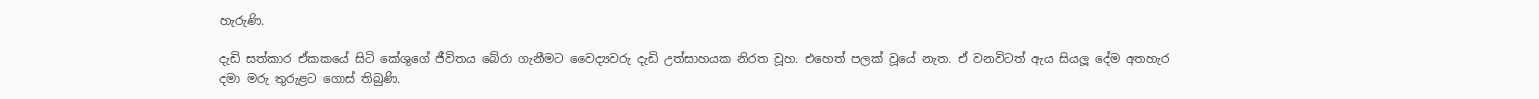හැරුණි.

දැඩි සත්කාර ඒකකයේ සිටි කේශුගේ ජීවිතය බේරා ගැනීමට වෛද්‍යවරු දැඩි උත්සාහයක නිරත වූහ. එහෙත් පලක් වූයේ නැත. ඒ වනවිටත් ඇය සියලූ දේම අතහැර දමා මරු තුරුළට ගොස් තිබුණි.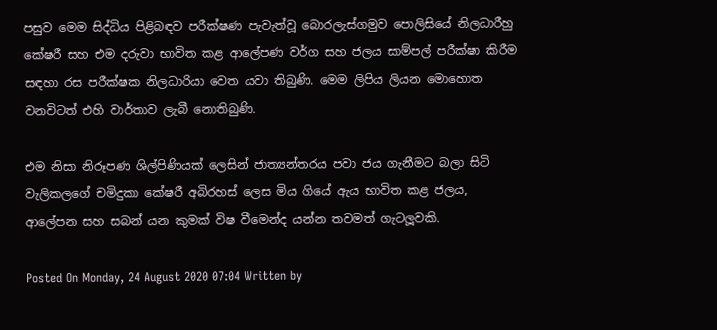පසුව මෙම සිද්ධිය පිළිබඳව පරීක්ෂණ පැවැත්වූ බොරලැස්ගමුව පොලිසියේ නිලධාරීහු කේෂරී සහ එම දරුවා භාවිත කළ ආලේපණ වර්ග සහ ජලය සාම්පල් පරීක්ෂා කිරීම සඳහා රස පරීක්ෂක නිලධාරියා වෙත යවා තිබුණි. මෙම ලිපිය ලියන මොහොත වනවිටත් එහි වාර්තාව ලැබී නොතිබුණි.

එම නිසා නිරූපණ ශිල්පිණියක් ලෙසින් ජාත්‍යන්තරය පවා ජය ගැනීමට බලා සිටි වැලිකලගේ චමිදුකා කේෂරී අබිරහස් ලෙස මිය ගියේ ඇය භාවිත කළ ජලය, ආලේපන සහ සබන් යන කුමක් විෂ වීමෙන්ද යන්න තවමත් ගැටලූවකි.

Posted On Monday, 24 August 2020 07:04 Written by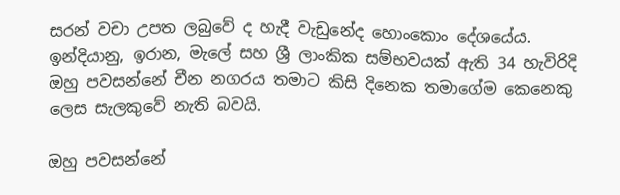සරන් වචා උපත ලබුවේ ද හැදී වැඩුනේද හොංකොං දේශයේය. ඉන්දියානු, ඉරාන, මැලේ සහ ශ්‍රී ලාංකික සම්භවයක් ඇති 34 හැවිරිදි ඔහු පවසන්නේ චීන නගරය තමාට කිසි දිනෙක තමාගේම කෙනෙකු ලෙස සැලකුවේ නැති බවයි.

ඔහු පවසන්නේ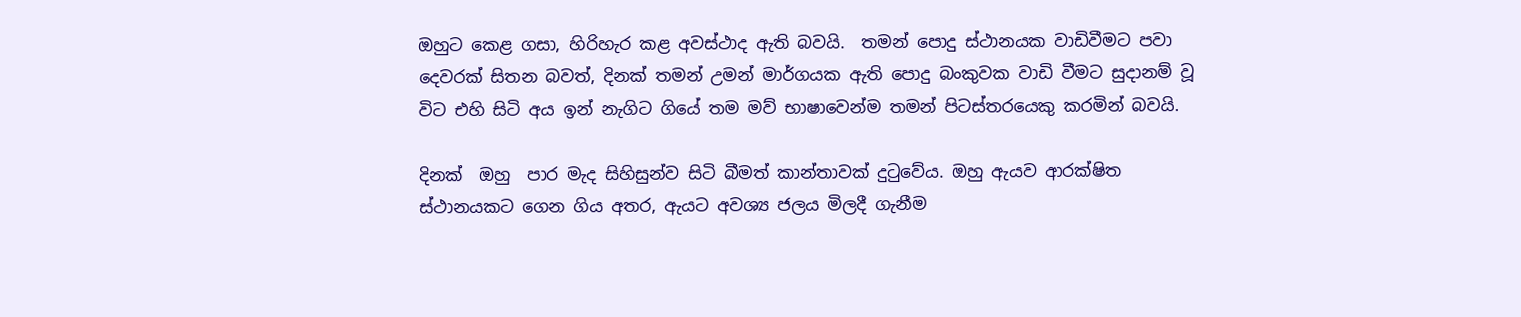ඔහුට කෙළ ගසා, හිරිහැර කළ අවස්ථාද ඇති බවයි.  තමන් පොදු ස්ථානයක වාඩිවීමට පවා දෙවරක් සිතන බවත්, දිනක් තමන් උමන් මාර්ගයක ඇති පොදු බංකුවක වාඩි වීමට සුදානම් වූ විට එහි සිටි අය ඉන් නැගිට ගියේ තම මව් භාෂාවෙන්ම තමන් පිටස්තරයෙකු කරමින් බවයි.

දිනක්  ඔහු  පාර මැද සිහිසුන්ව සිටි බීමත් කාන්තාවක් දුටුවේය. ඔහු ඇයව ආරක්ෂිත ස්ථානයකට ගෙන ගිය අතර, ඇයට අවශ්‍ය ජලය මිලදී ගැනීම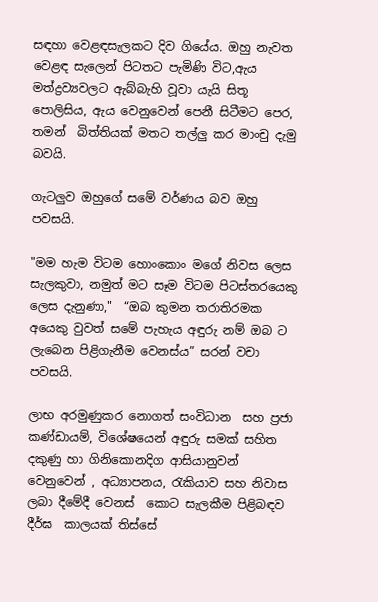සඳහා වෙළඳසැලකට දිව ගියේය. ඔහු නැවත වෙළඳ සැලෙන් පිටතට පැමිණි විට,ඇය මත්ද්‍රව්‍යවලට ඇබ්බැහි වූවා යැයි සිතූ පොලිසිය, ඇය වෙනුවෙන් පෙනී සිටීමට පෙර, තමන්  බිත්තියක් මතට තල්ලු කර මාංචු දැමු බවයි.

ගැටලුව ඔහුගේ සමේ වර්ණය බව ඔහු පවසයි.

"මම හැම විටම හොංකොං මගේ නිවස ලෙස සැලකුවා, නමුත් මට සෑම විටම පිටස්තරයෙකු ලෙස දැනුණා,"  “ඔබ කුමන තරාතිරමක අයෙකු වුවත් සමේ පැහැය අඳුරු නම් ඔබ ට ලැබෙන පිළිගැනීම වෙනස්ය” සරන් වචා පවසයි.

ලාභ අරමුණුකර නොගත් සංවිධාන  සහ ප්‍රජා කණ්ඩායම්, විශේෂයෙන් අඳුරු සමක් සහිත දකුණු හා ගිනිකොනදිග ආසියානුවන් වෙනුවෙන් , අධ්‍යාපනය, රැකියාව සහ නිවාස ලබා දීමේදී වෙනස්  කොට සැලකීම පිළිබඳව දීර්ඝ  කාලයක් තිස්සේ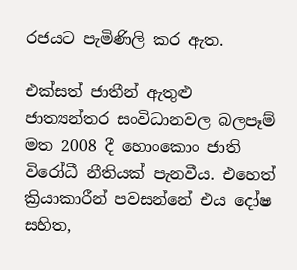රජයට පැමිණිලි කර ඇත.

එක්සත් ජාතීන් ඇතුළු ජාත්‍යන්තර සංවිධානවල බලපෑම් මත 2008 දී හොංකොං ජාති විරෝධී නීතියක් පැනවීය. එහෙත් ක්‍රියාකාරීන් පවසන්නේ එය දෝෂ සහිත,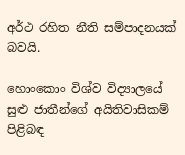අර්ථ රහිත නීති සම්පාදනයක් බවයි.

හොංකොං විශ්ව විද්‍යාලයේ සුළු ජාතීන්ගේ අයිතිවාසිකම් පිළිබඳ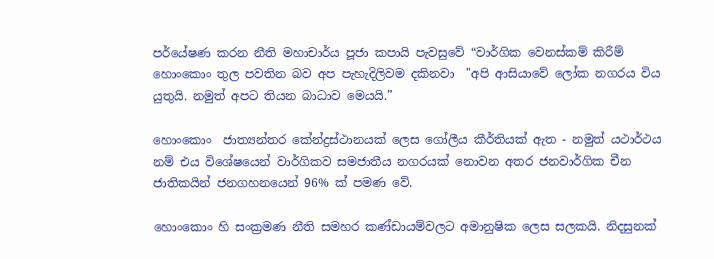පර්යේෂණ කරන නීති මහාචාර්ය පූජා කපායි පැවසුවේ “වාර්ගික වෙනස්කම් කිරීම් හොංකොං තුල පවතින බව අප පැහැදිලිවම දකිනවා  "අපි ආසියාවේ ලෝක නගරය විය යුතුයි. නමුත් අපට තියන බාධාව මෙයයි.”

හොංකොං  ජාත්‍යන්තර කේන්ද්‍රස්ථානයක් ලෙස ගෝලීය කීර්තියක් ඇත - නමුත් යථාර්ථය නම් එය විශේෂයෙන් වාර්ගිකව සමජාතීය නගරයක් නොවන අතර ජනවාර්ගික චීන ජාතිකයින් ජනගහනයෙන් 96% ක් පමණ වේ.

හොංකොං හි සංක්‍රමණ නීති සමහර කණ්ඩායම්වලට අමානුෂික ලෙස සලකයි. නිදසුනක්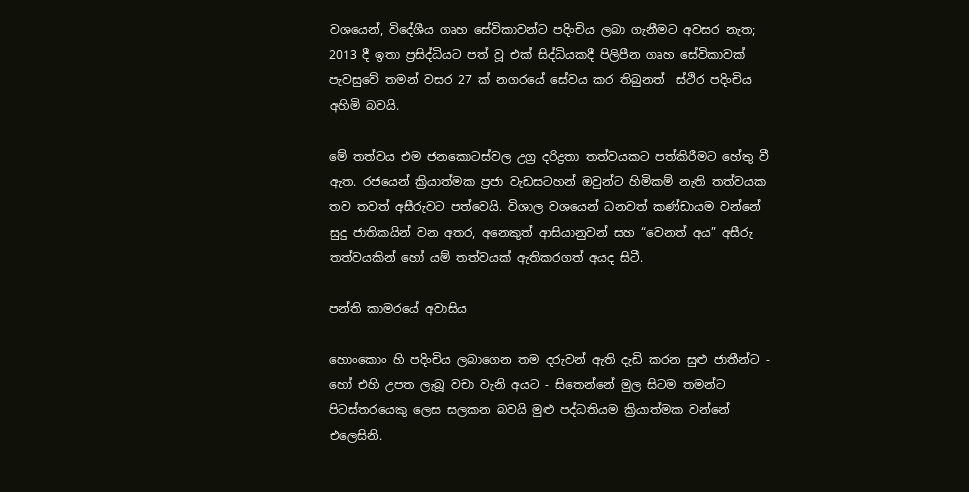වශයෙන්, විදේශීය ගෘහ සේවිකාවන්ට පදිංචිය ලබා ගැනීමට අවසර නැත; 2013 දී ඉතා ප්‍රසිද්ධියට පත් වූ එක් සිද්ධියකදී පිලිපීන ගෘහ සේවිකාවක්  පැවසුවේ තමන් වසර 27 ක් නගරයේ සේවය කර තිබුනත්  ස්ථිර පදිංචිය අහිමි බවයි.

මේ තත්වය එම ජනකොටස්වල උග්‍ර දරිද්‍රතා තත්වයකට පත්කිරීමට හේතු වී ඇත. රජයෙන් ක්‍රියාත්මක ප්‍රජා වැඩසටහන් ඔවුන්ට හිමිකම් නැති තත්වයක තව තවත් අසීරුවට පත්වෙයි. විශාල වශයෙන් ධනවත් කණ්ඩායම වන්නේ සුදු ජාතිකයින් වන අතර, අනෙකුත් ආසියානුවන් සහ “වෙනත් අය” අසීරු තත්වයකින් හෝ යම් තත්වයක් ඇතිකරගත් අයද සිටී.

පන්ති කාමරයේ අවාසිය

හොංකොං හි පදිංචිය ලබාගෙන තම දරුවන් ඇති දැඩි කරන සුළු ජාතීන්ට - හෝ එහි උපත ලැබූ වචා වැනි අයට - සිතෙන්නේ මුල සිටම තමන්ට පිටස්තරයෙකු ලෙස සලකන බවයි මුළු පද්ධතියම ක්‍රියාත්මක වන්නේ එලෙසිනි.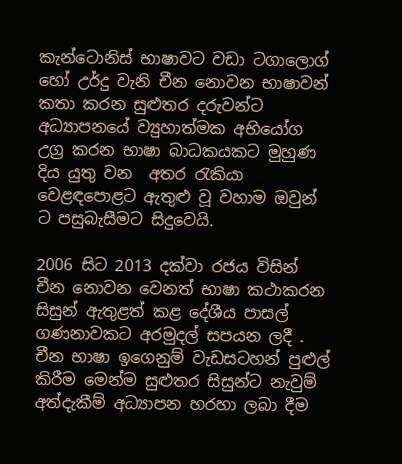කැන්ටොනිස් භාෂාවට වඩා ටගාලොග් හෝ උර්දු වැනි චීන නොවන භාෂාවන් කතා කරන සුළුතර දරුවන්ට අධ්‍යාපනයේ ව්‍යුහාත්මක අභියෝග උග්‍ර කරන භාෂා බාධකයකට මුහුණ දිය යුතු වන  අතර රැකියා වෙළඳපොළට ඇතුළු වූ වහාම ඔවුන් ට පසුබැසීමට සිදුවෙයි.

2006 සිට 2013 දක්වා රජය විසින් චීන නොවන වෙනත් භාෂා කථාකරන සිසුන් ඇතුළත් කළ දේශීය පාසල් ගණනාවකට අරමුදල් සපයන ලදී . චීන භාෂා ඉගෙනුම් වැඩසටහන් පුළුල් කිරීම මෙන්ම සුළුතර සිසුන්ට නැවුම්  අත්දැකීම් අධ්‍යාපන හරහා ලබා දීම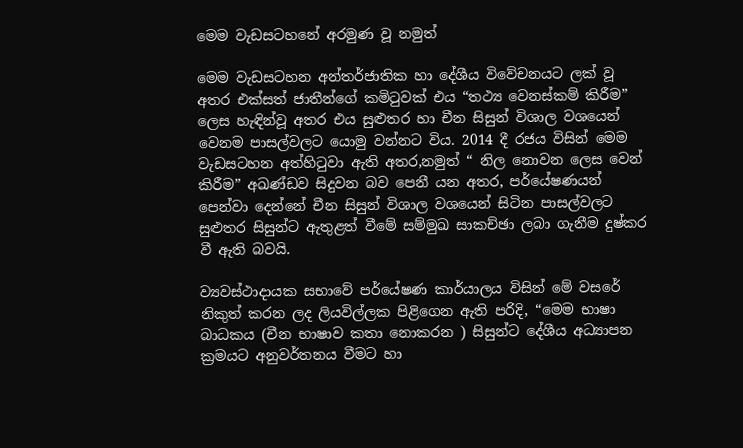මෙම වැඩසටහනේ අරමුණ වූ නමුත්

මෙම වැඩසටහන අන්තර්ජාතික හා දේශීය විවේචනයට ලක් වූ අතර එක්සත් ජාතීන්ගේ කමිටුවක් එය “තථ්‍ය වෙනස්කම් කිරීම” ලෙස හැඳින්වූ අතර එය සුළුතර හා චීන සිසුන් විශාල වශයෙන් වෙනම පාසල්වලට යොමු වන්නට විය. 2014 දී රජය විසින් මෙම වැඩසටහන අත්හිටුවා ඇති අතර,නමුත් “ නිල නොවන ලෙස වෙන් කිරීම” අඛණ්ඩව සිදුවන බව පෙනී යන අතර, පර්යේෂණයන් පෙන්වා දෙන්නේ චීන සිසුන් විශාල වශයෙන් සිටින පාසල්වලට සුළුතර සිසුන්ට ඇතුළත් වීමේ සම්මුඛ සාකච්ඡා ලබා ගැනීම දුෂ්කර වී ඇති බවයි.

ව්‍යවස්ථාදායක සභාවේ පර්යේෂණ කාර්යාලය විසින් මේ වසරේ නිකුත් කරන ලද ලියවිල්ලක පිළිගෙන ඇති පරිදි, “මෙම භාෂා බාධකය (චීන භාෂාව කතා නොකරන ) සිසුන්ට දේශීය අධ්‍යාපන ක්‍රමයට අනුවර්තනය වීමට හා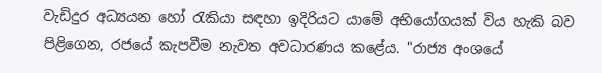වැඩිදුර අධ්‍යයන හෝ රැකියා සඳහා ඉදිරියට යාමේ අභියෝගයක් විය හැකි බව පිළිගෙන, රජයේ කැපවීම නැවත අවධාරණය කළේය. "රාජ්‍ය අංශයේ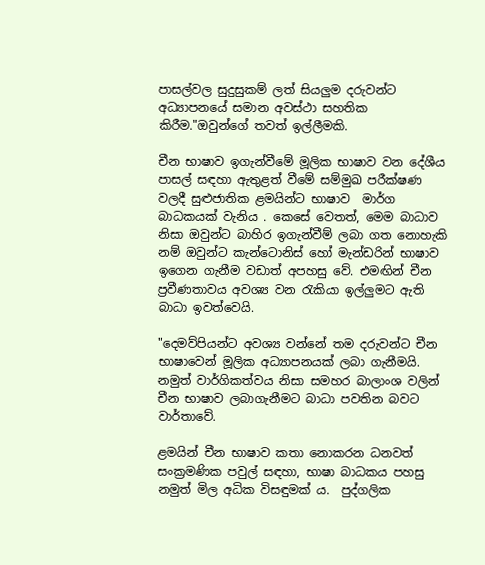පාසල්වල සුදුසුකම් ලත් සියලුම දරුවන්ට අධ්‍යාපනයේ සමාන අවස්ථා සහතික කිරීම."ඔවුන්ගේ තවත් ඉල්ලීමකි.

චීන භාෂාව ඉගැන්වීමේ මූලික භාෂාව වන දේශීය පාසල් සඳහා ඇතුළත් වීමේ සම්මුඛ පරීක්ෂණ වලදී සුළුජාතික ළමයින්ට භාෂාව  මාර්ග බාධකයක් වැනිය . කෙසේ වෙතත්, මෙම බාධාව නිසා ඔවුන්ට බාහිර ඉගැන්වීම් ලබා ගත නොහැකි නම් ඔවුන්ට කැන්ටොනිස් හෝ මැන්ඩරින් භාෂාව ඉගෙන ගැනීම වඩාත් අපහසු වේ. එමඟින් චීන ප්‍රවීණතාවය අවශ්‍ය වන රැකියා ඉල්ලුමට ඇති බාධා ඉවත්වෙයි.

"දෙමව්පියන්ට අවශ්‍ය වන්නේ තම දරුවන්ට චීන භාෂාවෙන් මූලික අධ්‍යාපනයක් ලබා ගැනීමයි. නමුත් වාර්ගිකත්වය නිසා සමහර බාලාංශ වලින් චීන භාෂාව ලබාගැනීමට බාධා පවතින බවට  වාර්තාවේ.

ළමයින් චීන භාෂාව කතා නොකරන ධනවත් සංක්‍රමණික පවුල් සඳහා, භාෂා බාධකය පහසු නමුත් මිල අධික විසඳුමක් ය.  පුද්ගලික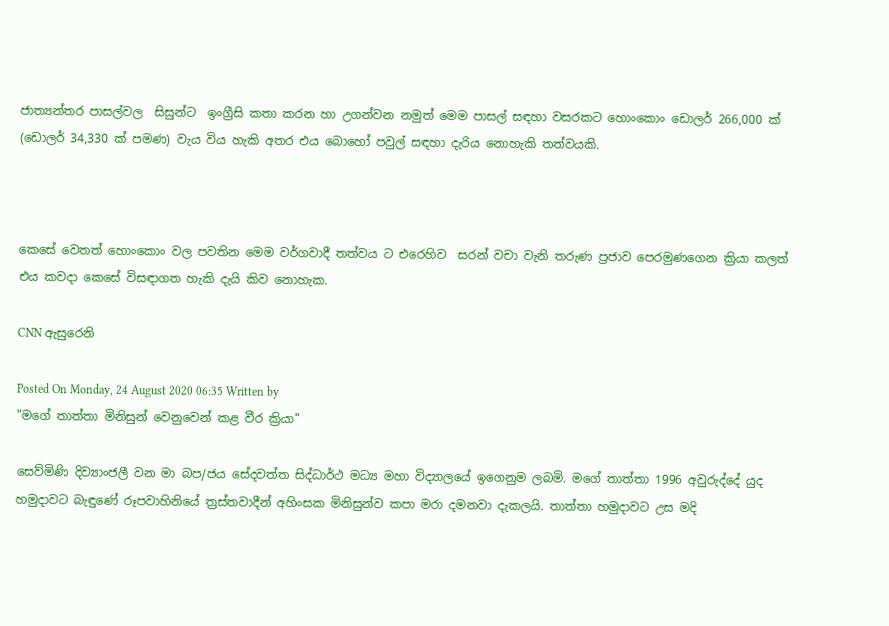ජාත්‍යන්තර පාසල්වල  සිසුන්ට  ඉංග්‍රීසි කතා කරන හා උගන්වන නමුත් මෙම පාසල් සඳහා වසරකට හොංකොං ඩොලර් 266,000 ක් (ඩොලර් 34,330 ක් පමණ) වැය විය හැකි අතර එය බොහෝ පවුල් සඳහා දැරිය නොහැකි තත්වයකි.



කෙසේ වෙතත් හොංකොං වල පවතින මෙම වර්ගවාදී තත්වය ට එරෙහිව  සරන් වචා වැනි තරුණ ප්‍රජාව පෙරමුණගෙන ක්‍රියා කලත් එය කවදා කෙසේ විසඳාගත හැකි දැයි කිව නොහැක.

CNN ඇසුරෙනි

Posted On Monday, 24 August 2020 06:35 Written by
"මගේ තාත්තා මිනිසුන් වෙනුවෙන් කළ වීර ක්‍රියා"

සෙව්මිණි දිව්‍යාංජලී වන මා බප/ජය සේදවත්ත සිද්ධාර්ථ මධ්‍ය මහා විද්‍යාලයේ ඉගෙනුම ලබමි. මගේ තාත්තා 1996 අවුරුද්දේ යුද හමුදාවට බැඳුණේ රූපවාහිනියේ ත්‍රස්තවාදීන් අහිංසක මිනිසුන්ව කපා මරා දමනවා දැකලයි. තාත්තා හමුදාවට උස මදි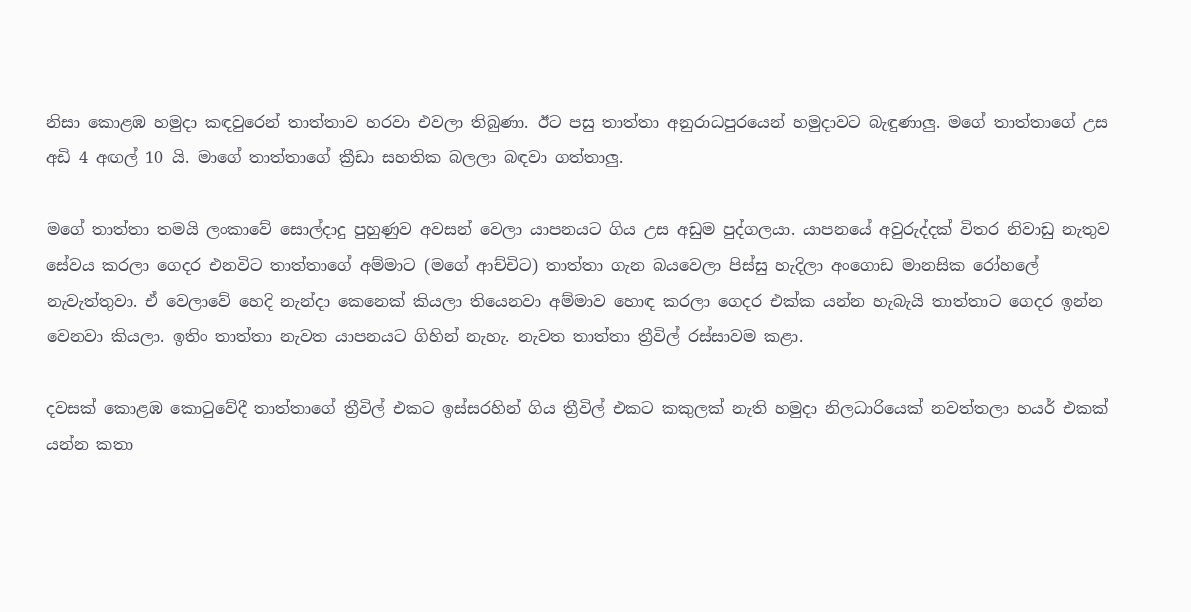නිසා කොළඹ හමුදා කඳවුරෙන් තාත්තාව හරවා එවලා තිබුණා. ඊට පසු තාත්තා අනුරාධපුරයෙන් හමුදාවට බැඳුණාලු. මගේ තාත්තාගේ උස අඩි 4 අඟල් 10 යි. මාගේ තාත්තාගේ ක්‍රීඩා සහතික බලලා බඳවා ගත්තාලු.

මගේ තාත්තා තමයි ලංකාවේ සොල්දාදු පුහුණුව අවසන් වෙලා යාපනයට ගිය උස අඩුම පුද්ගලයා. යාපනයේ අවුරුද්දක් විතර නිවාඩු නැතුව සේවය කරලා ගෙදර එනවිට තාත්තාගේ අම්මාට (මගේ ආච්චිට) තාත්තා ගැන බයවෙලා පිස්සු හැදිලා අංගොඩ මානසික රෝහලේ නැවැත්තුවා. ඒ වෙලාවේ හෙදි නැන්දා කෙනෙක් කියලා තියෙනවා අම්මාව හොඳ කරලා ගෙදර එක්ක යන්න හැබැයි තාත්තාට ගෙදර ඉන්න වෙනවා කියලා. ඉතිං තාත්තා නැවත යාපනයට ගිහින් නැහැ. නැවත තාත්තා ත්‍රීවිල් රස්සාවම කළා.

දවසක් කොළඹ කොටු‍වේදී තාත්තාගේ ත්‍රීවිල් එකට ඉස්සරහින් ගිය ත්‍රීවිල් එකට කකුලක් නැති හමුදා නිලධාරියෙක් නවත්තලා හයර් එකක් යන්න කතා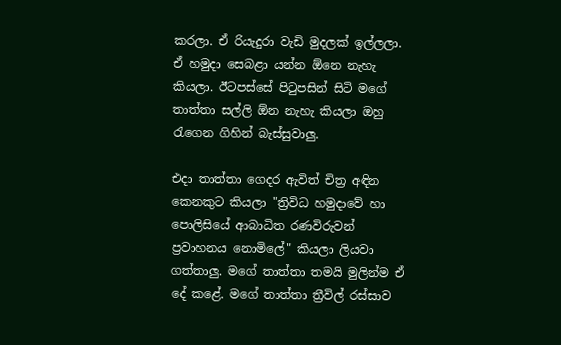කරලා. ඒ රියැදුරා වැඩි මුදලක් ඉල්ලලා. ඒ හමුදා සෙබළා යන්න ඕනෙ නැහැ කියලා. ඊටපස්සේ පිටුපසින් සිටි මගේ තාත්තා සල්ලි ඕන නැහැ කියලා ඔහු රැගෙන ගිහින් බැස්සුවාලු.

එදා තාත්තා ගෙදර ඇවිත් චිත්‍ර අඳින කෙනකුට කියලා "ත්‍රිවිධ හමුදාවේ හා පොලිසියේ ආබාධිත රණවිරුවන් ප්‍රවාහනය නොමිලේ" කියලා ලියවා ගත්තාලු. මගේ තාත්තා තමයි මුලින්ම ඒ දේ කළේ. මගේ තාත්තා ත්‍රීවිල් රස්සාව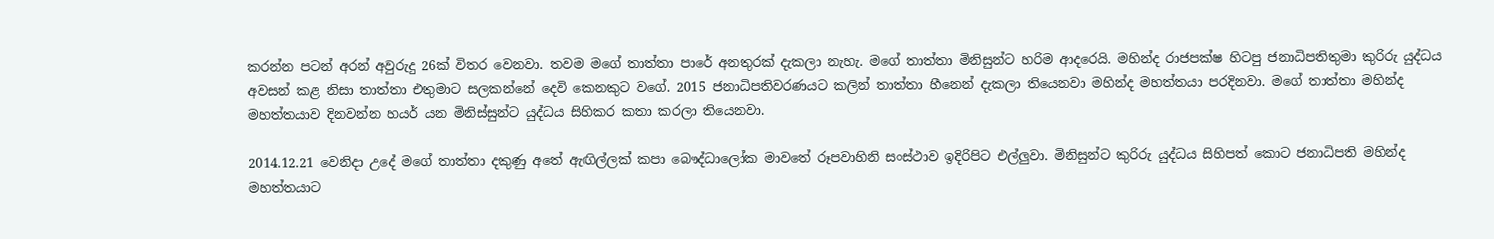කරන්න පටන් අරන් අවුරුදු 26ක් විතර වෙනවා. තවම මගේ තාත්තා පාරේ අනතුරක් දැකලා නැහැ. මගේ තාත්තා මිනිසුන්ට හරිම ආදරෙයි. මහින්ද රාජපක්ෂ හිටපු ජනාධිපතිතුමා කුරිරු යුද්ධය අවසන් කළ නිසා තාත්තා එතුමාට සලකන්නේ දෙවි කෙනකුට වගේ. 2015 ජනාධිපතිවරණයට කලින් තාත්තා හීනෙන් දැකලා තියෙනවා මහින්ද මහත්තයා පරදිනවා. මගේ තාත්තා මහින්ද මහත්තයාව දිනවන්න හයර් යන මිනිස්සුන්ට යුද්ධය සිහිකර කතා කරලා තියෙනවා.

2014.12.21 වෙනිදා උදේ මගේ තාත්තා දකුණු අතේ ඇඟිල්ලක් කපා බෞද්ධාලෝක මාවතේ රූපවාහිනි සංස්ථාව ඉදිරිපිට එල්ලුවා. මිනිසුන්ට කුරිරු යුද්ධය සිහිපත් කොට ජනාධිපති මහින්ද මහත්තයාට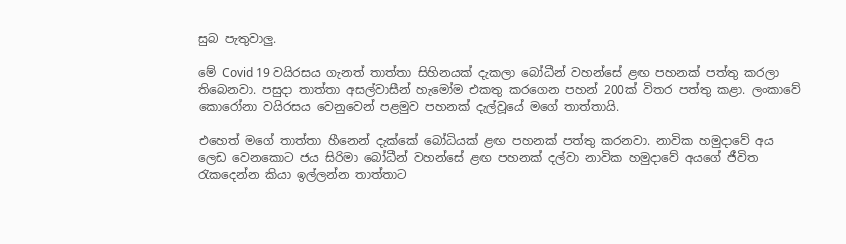සුබ පැතුවාලු.

මේ Covid 19 වයිරසය ගැනත් තාත්තා සිහිනයක් දැකලා බෝධීන් වහන්සේ ළඟ පහනක් පත්තු කරලා තිබෙනවා. පසුදා තාත්තා අසල්වාසීන් හැමෝම එකතු කරගෙන පහන් 200ක් විතර පත්තු කළා. ලංකාවේ කොරෝනා වයිරසය වෙනුවෙන් පළමුව පහනක් දැල්වූයේ මගේ තාත්තායි.

එහෙත් මගේ තාත්තා හීනෙන් දැක්කේ බෝධියක් ළඟ පහනක් පත්තු කරනවා. නාවික හමුදාවේ අය ලෙඩ වෙනකොට ජය සිරිමා බෝධීන් වහන්සේ ළඟ පහනක් දල්වා නාවික හමුදාවේ අයගේ ජීවිත රැකදෙන්න කියා ඉල්ලන්න තාත්තාට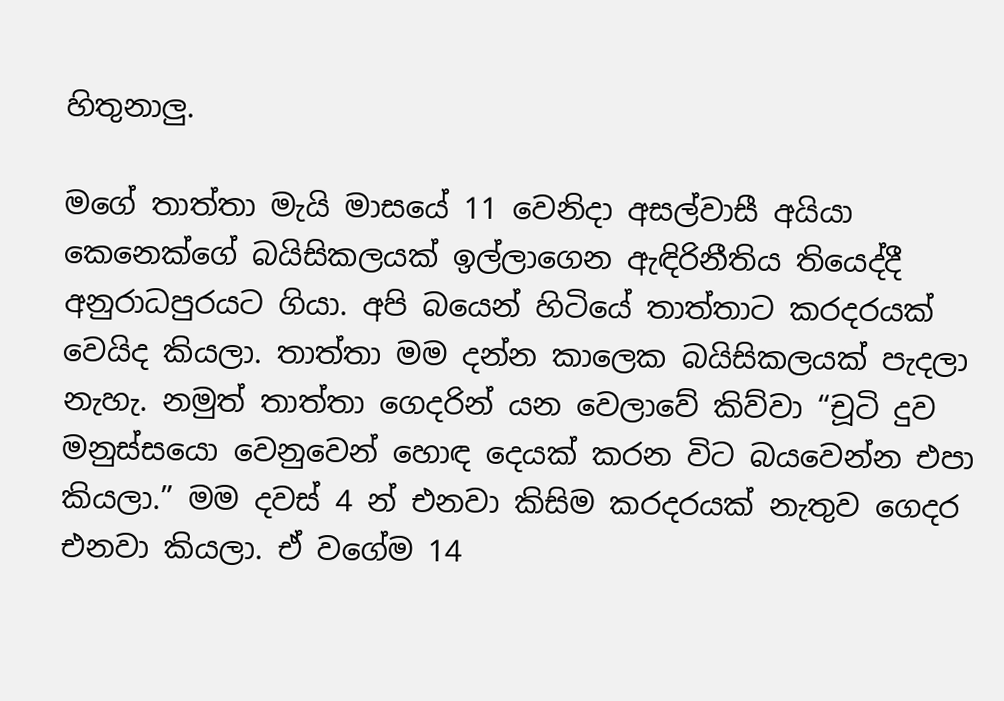හිතුනාලු.

මගේ තාත්තා මැයි මාසයේ 11 වෙනිදා අසල්වාසී අයියා කෙනෙක්ගේ බයිසිකලයක් ඉල්ලාගෙන ඇඳිරිනීතිය තියෙද්දී අනුරාධපුරයට ගියා. අපි බයෙන් හිටියේ තාත්තාට කරදරයක් වෙයිද කියලා. තාත්තා මම දන්න කාලෙක බයිසිකලයක් පැදලා නැහැ. නමුත් තාත්තා ගෙදරින් යන වෙලාවේ කිව්වා “චූටි දුව මනුස්සයො වෙනුවෙන් හොඳ දෙයක් කරන විට බයවෙන්න එපා කියලා.” මම දවස් 4 න් එනවා කිසිම කරදරයක් නැතුව ගෙදර එනවා කියලා. ඒ වගේම 14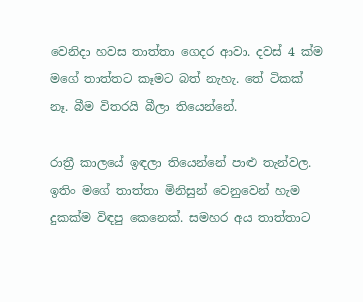වෙනිදා හවස තාත්තා ගෙදර ආවා. දවස් 4 ක්ම මගේ තාත්තට කෑමට බත් නැහැ. තේ ටිකක් නෑ. බීම විතරයි බීලා තියෙන්නේ.

රාත්‍රී කාලයේ ඉඳලා තියෙන්නේ පාළු තැන්වල. ඉතිං මගේ තාත්තා මිනිසුන් වෙනුවෙන් හැම දුකක්ම විඳපු කෙනෙක්. සමහර අය තාත්තාට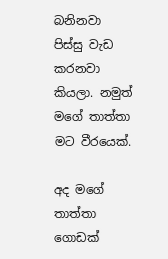බනිනවා පිස්සු වැඩ කරනවා කියලා. නමුත් මගේ තාත්තා මට වීරයෙක්.

අද මගේ තාත්තා ගොඩක්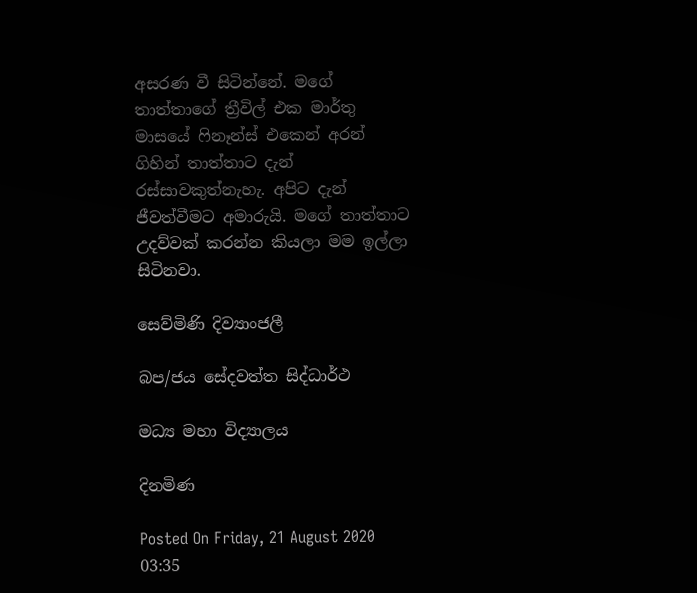අසරණ වී සිටින්නේ. මගේ තාත්තාගේ ත්‍රීවිල් එක මාර්තු මාසයේ ෆිනෑන්ස් එකෙන් අරන් ගිහින් තාත්තාට දැන් රස්සාවකුත්නැහැ. අපිට දැන් ජීවත්වීමට අමාරුයි. මගේ තාත්තාට උදව්වක් කරන්න කියලා මම ඉල්ලා සිටිනවා.

සෙව්මිණි දිව්‍යාංජලී

බප/ජය සේදවත්ත සිද්ධාර්ථ

මධ්‍ය මහා විද්‍යාලය

දිනමිණ

Posted On Friday, 21 August 2020 03:35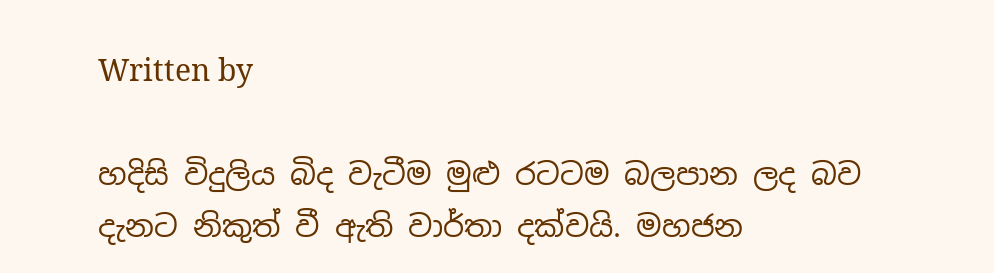Written by

හදිසි විදුලිය බිද වැටීම මුළු රටටම බලපාන ලද බව දැනට නිකුත් වී ඇති වාර්තා දක්වයි. මහජන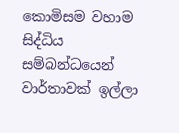කොමිසම වහාම සිද්ධිය සම්බන්ධයෙන් වාර්තාවක් ඉල්ලා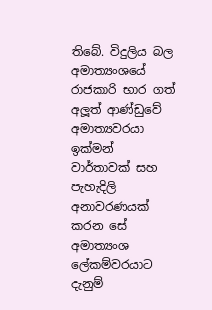තිබේ. විදුලිය බල අමාත්‍යංශයේ රාජකාරි භාර ගත් අලූත් ආණ්ඩුවේ අමාත්‍යවරයා ඉක්මන් වාර්තාවක් සහ පැහැදිලි අනාවරණයක් කරන සේ අමාත්‍යංශ ලේකම්වරයාට දැනුම්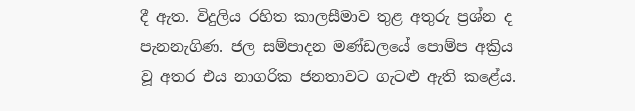දී ඇත. විදුලිය රහිත කාලසීමාව තුළ අතුරු ප්‍රශ්න ද පැනනැගිණ. ජල සම්පාදන මණ්ඩලයේ පොම්ප අක්‍රිය වූ අතර එය නාගරික ජනතාවට ගැටළු ඇති කළේය.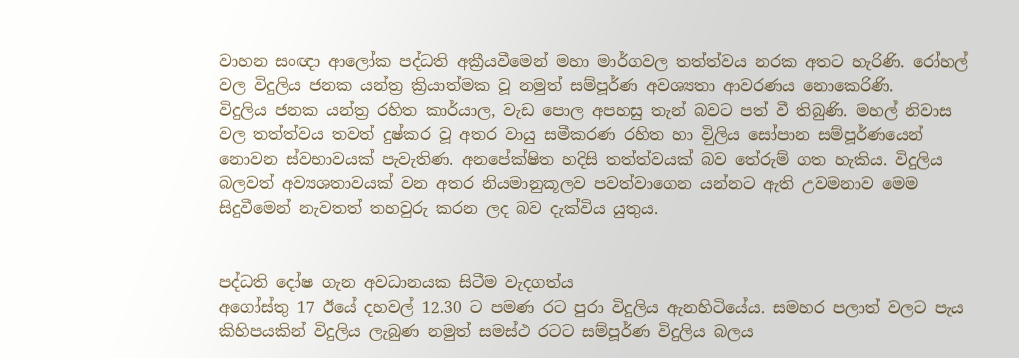වාහන සංඥා ආලෝක පද්ධති අක්‍රීයවීමෙන් මහා මාර්ගවල තත්ත්වය නරක අතට හැරිණි. රෝහල් වල විදුලිය ජනක යන්ත්‍ර ක්‍රියාත්මක වූ නමුත් සම්පූර්ණ අවශ්‍යතා ආවරණය නොකෙරිණි.
විදුලිය ජනක යන්ත්‍ර රහිත කාර්යාල, වැඩ පොල අපහසු තැන් බවට පත් වී තිබුණි. මහල් නිවාස වල තත්ත්වය තවත් දුෂ්කර වූ අතර වායු සමීකරණ රහිත හා විුලිය සෝපාන සම්පූර්ණයෙන් නොවන ස්වභාවයක් පැවැතිණ. අනපේක්ෂිත හදිසි තත්ත්වයක් බව තේරුම් ගත හැකිය. විදුලිය බලවත් අව්‍යශතාවයක් වන අතර නියමානුකූලව පවත්වාගෙන යන්නට ඇති උවමනාව මෙම සිදුවීමෙන් නැවතත් තහවුරු කරන ලද බව දැක්විය යුතුය.


පද්ධති දෝෂ ගැන අවධානයක සිටීම වැදගත්ය
අගෝස්තු 17 ඊයේ දහවල් 12.30 ට පමණ රට පුරා විදුලිය ඇනහිටියේය. සමහර පලාත් වලට පැය කිහිපයකින් විදුලිය ලැබුණ නමුත් සමස්ථ රටට සම්පූර්ණ විදුලිය බලය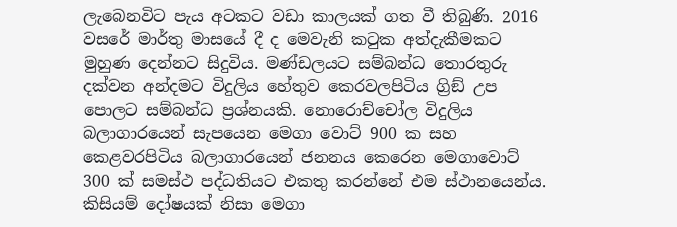ලැබෙනවිට පැය අටකට වඩා කාලයක් ගත වී තිබුණි. 2016 වසරේ මාර්තු මාසයේ දී ද මෙවැනි කටුක අත්දැකීමකට මුහුණ දෙන්නට සිදුවිය. මණ්ඩලයට සම්බන්ධ තොරතුරු දක්වන අන්දමට විදුලිය හේතුව කෙරවලපිටිය ග්‍රිඞ් උප පොලට සම්බන්ධ ප්‍රශ්නයකි. නොරොච්චෝල විදුලිය බලාගාරයෙන් සැපයෙන මෙගා වොට් 900 ක සහ කෙළවරපිටිය බලාගාරයෙන් ජනනය කෙරෙන මෙගාවොට් 300 ක් සමස්ථ පද්ධතියට එකතු කරන්නේ එම ස්ථානයෙන්ය. කිසියම් දෝෂයක් නිසා මෙගා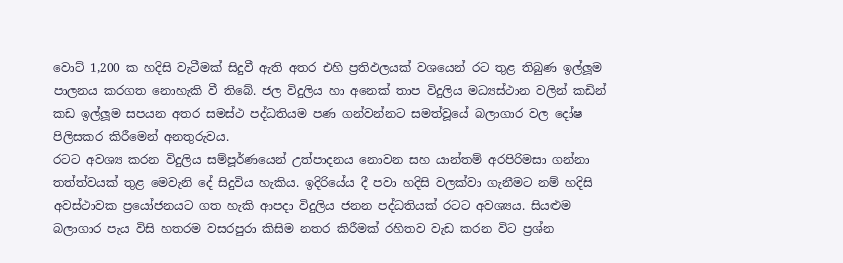වොට් 1,200 ක හදිසි වැටීමක් සිදුවී ඇති අතර එහි ප්‍රතිඵලයක් වශයෙන් රට තුළ තිබුණ ඉල්ලූම පාලනය කරගත නොහැකි වී තිබේ. ජල විදුලිය හා අනෙක් තාප විදුලිය මධ්‍යස්ථාන වලින් කඩින් කඩ ඉල්ලූම සපයන අතර සමස්ථ පද්ධතියම පණ ගන්වන්නට සමත්වූයේ බලාගාර වල දෝෂ පිලිසකර කිරීමෙන් අනතුරුවය.
රටට අවශ්‍ය කරන විදුලිය සම්පූර්ණයෙන් උත්පාදනය නොවන සහ යාන්තම් අරපිරිමසා ගන්නා තත්ත්වයක් තුළ මෙවැනි දේ සිදුවිය හැකිය. ඉදිරියේය දී පවා හදිසි වලක්වා ගැනීමට නම් හදිසි අවස්ථාවක ප්‍රයෝජනයට ගත හැකි ආපදා විදුලිය ජනන පද්ධතියක් රටට අවශ්‍යය. සියළුම බලාගාර පැය විසි හතරම වසරපුරා කිසිම නතර කිරීමක් රහිතව වැඩ කරන විට ප්‍රශ්න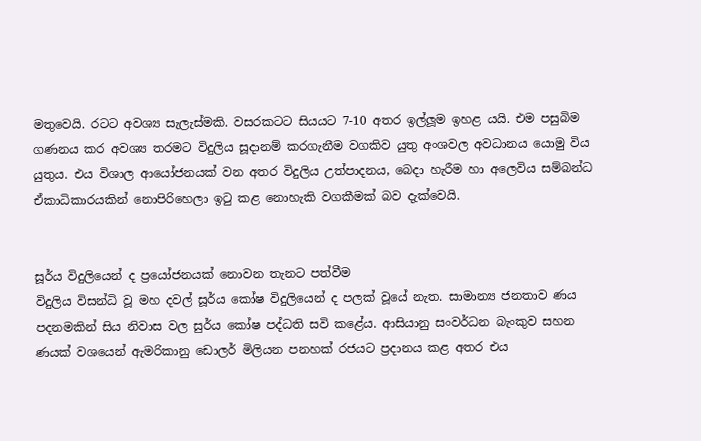මතුවෙයි. රටට අවශ්‍ය සැලැස්මකි. වසරකටට සියයට 7-10 අතර ඉල්ලූම ඉහළ යයි. එම පසුබිම ගණනය කර අවශ්‍ය තරමට විදුලිය සූදානම් කරගැනීම වගකිව යුතු අංශවල අවධානය යොමු විය යුතුය. එය විශාල ආයෝජනයක් වන අතර විදුලිය උත්පාදනය, බෙදා හැරීම හා අලෙවිය සම්බන්ධ ඒකාධිකාරයකින් නොපිරිහෙලා ඉටු කළ නොහැකි වගකීමක් බව දැක්වෙයි.


සූර්ය විදුලියෙන් ද ප්‍රයෝජනයක් නොවන තැනට පත්වීම
විදුලිය විසන්ධි වූ මහ දවල් සූර්ය කෝෂ විදුලියෙන් ද පලක් වූයේ නැත. සාමාන්‍ය ජනතාව ණය පදනමකින් සිය නිවාස වල සුර්ය කෝෂ පද්ධති සවි කළේය. ආසියානු සංවර්ධන බැංකුව සහන ණයක් වශයෙන් ඇමරිකානු ඩොලර් මිලියන පනහක් රජයට ප්‍රදානය කළ අතර එය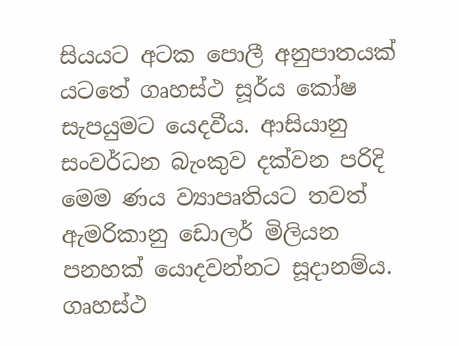සියයට අටක පොලී අනුපාතයක් යටතේ ගෘහස්ථ සූර්ය කෝෂ සැපයුමට යෙදවීය. ආසියානු සංවර්ධන බැංකුව දක්වන පරිදි මෙම ණය ව්‍යාපෘතියට තවත් ඇමරිකානු ඩොලර් මිලියන පනහක් යොදවන්නට සූදානම්ය.
ගෘහස්ථ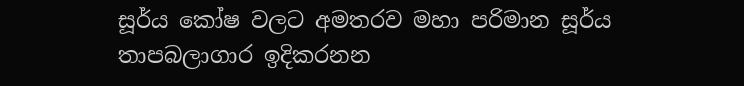සූර්ය කෝෂ වලට අමතරව මහා පරිමාන සූර්ය තාපබලාගාර ඉදිකරනන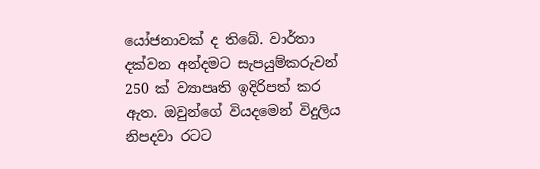යෝජනාවක් ද තිබේ. වාර්තා දක්වන අන්දමට සැපයුම්කරුවන් 250 ක් ව්‍යාපෘති ඉදිරිපත් කර ඇත. ඔවුන්ගේ වියදමෙන් විදුලිය නිපදවා රටට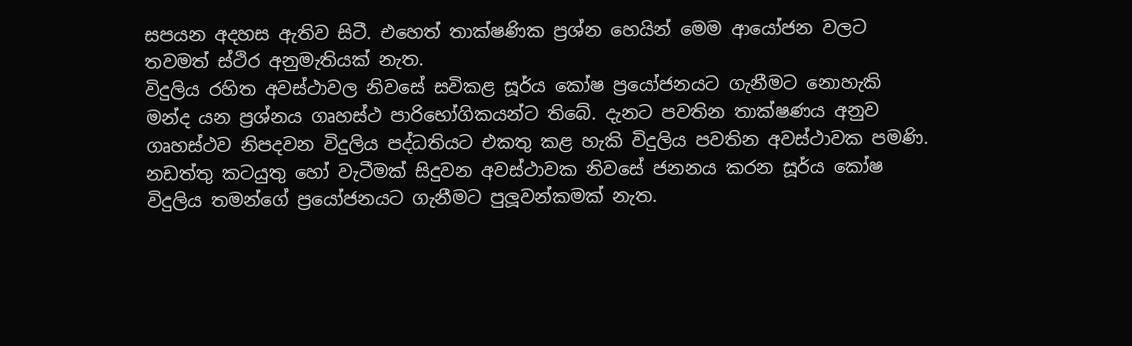සපයන අදහස ඇතිව සිටී. එහෙත් තාක්ෂණික ප්‍රශ්න හෙයින් මෙම ආයෝජන වලට තවමත් ස්ථිර අනුමැතියක් නැත.
විදුලිය රහිත අවස්ථාවල නිවසේ සවිකළ සූර්ය කෝෂ ප්‍රයෝජනයට ගැනීමට නොහැකි මන්ද යන ප්‍රශ්නය ගෘහස්ථ පාරිභෝගිකයන්ට තිබේ. දැනට පවතින තාක්ෂණය අනුව ගෘහස්ථව නිපදවන විදුලිය පද්ධතියට එකතු කළ හැකි විදුලිය පවතින අවස්ථාවක පමණි. නඩත්තු කටයුතු හෝ වැටීමක් සිදුවන අවස්ථාවක නිවසේ ජනනය කරන සූර්ය කෝෂ විදුලිය තමන්ගේ ප්‍රයෝජනයට ගැනීමට පුලූවන්කමක් නැත.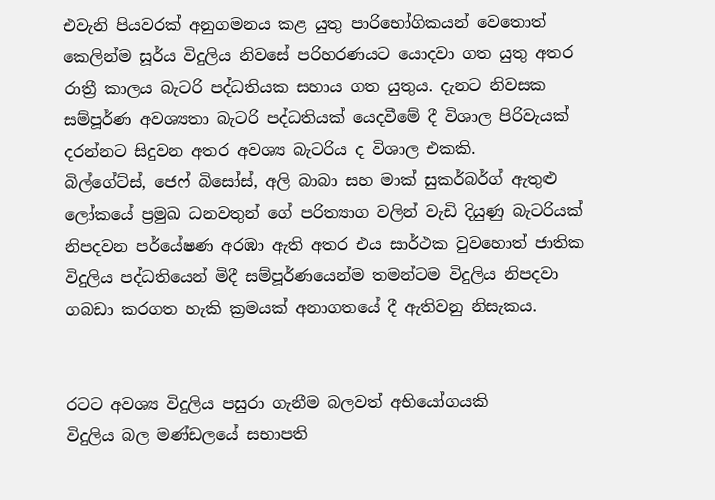එවැනි පියවරක් අනුගමනය කළ යුතු පාරිභෝගිකයන් වෙතොත් කෙලින්ම සූර්ය විදුලිය නිවසේ පරිහරණයට යොදවා ගත යුතු අතර රාත්‍රී කාලය බැටරි පද්ධතියක සහාය ගත යුතුය. දැනට නිවසක සම්පූර්ණ අවශ්‍යතා බැටරි පද්ධතියක් යෙදවීමේ දී විශාල පිරිවැයක් දරන්නට සිදුවන අතර අවශ්‍ය බැටරිය ද විශාල එකකි.
බිල්ගේට්ස්, ජෙෆ් බිසෝස්, අලි බාබා සහ මාක් සුකර්බර්ග් ඇතුළු ලෝකයේ ප්‍රමුඛ ධනවතුන් ගේ පරිත්‍යාග වලින් වැඩි දියුණු බැටරියක් නිපදවන පර්යේෂණ අරඹා ඇති අතර එය සාර්ථක වුවහොත් ජාතික විදුලිය පද්ධතියෙන් මිදී සම්පූර්ණයෙන්ම තමන්ටම විදුලිය නිපදවා ගබඩා කරගත හැකි ක්‍රමයක් අනාගතයේ දී ඇතිවනු නිසැකය.


රටට අවශ්‍ය විදුලිය පසුරා ගැනීම බලවත් අභියෝගයකි
විදුලිය බල මණ්ඩලයේ සභාපති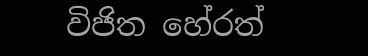විජිත හේරත්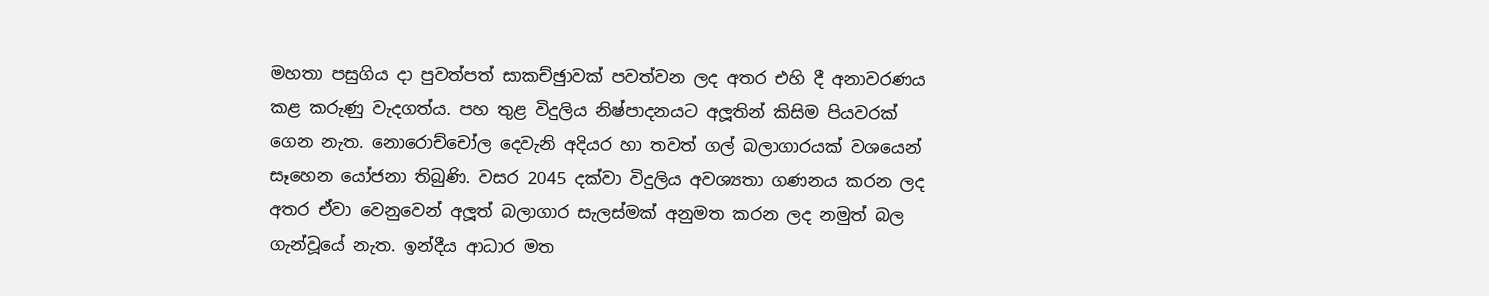මහතා පසුගිය දා පුවත්පත් සාකච්ඡුාවක් පවත්වන ලද අතර එහි දී අනාවරණය කළ කරුණු වැදගත්ය. පහ තුළ විදුලිය නිෂ්පාදනයට අලූතින් කිසිම පියවරක් ගෙන නැත. නොරොච්චෝල දෙවැනි අදියර හා තවත් ගල් බලාගාරයක් වශයෙන් සෑහෙන යෝජනා තිබුණි. වසර 2045 දක්වා විදුලිය අවශ්‍යතා ගණනය කරන ලද අතර ඒවා වෙනුවෙන් අලූත් බලාගාර සැලස්මක් අනුමත කරන ලද නමුත් බල ගැන්වූයේ නැත. ඉන්දීය ආධාර මත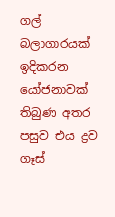ගල් බලාගාරයක් ඉදිකරන යෝජනාවක් තිබුණ අතර පසුව එය ද්‍රව ගෑස්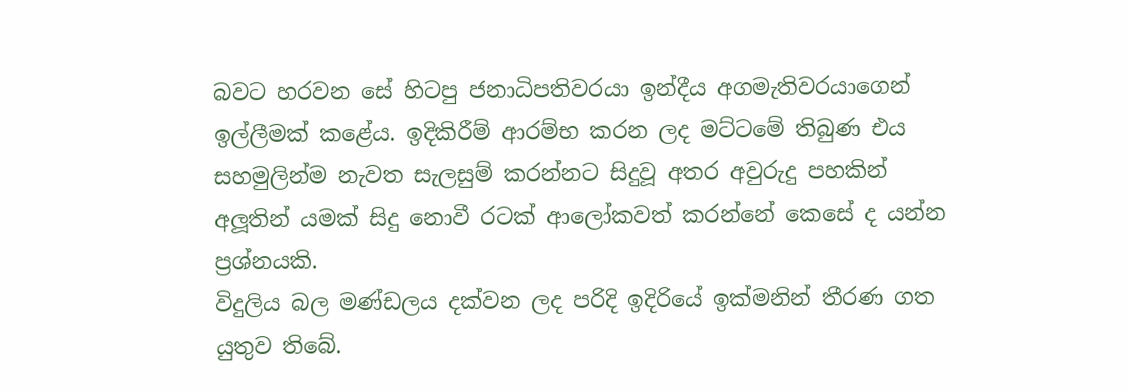බවට හරවන සේ හිටපු ජනාධිපතිවරයා ඉන්දීය අගමැතිවරයාගෙන් ඉල්ලීමක් කළේය. ඉදිකිරීම් ආරම්භ කරන ලද මට්ටමේ තිබුණ එය සහමුලින්ම නැවත සැලසුම් කරන්නට සිදුවූ අතර අවුරුදු පහකින් අලූතින් යමක් සිදු නොවී රටක් ආලෝකවත් කරන්නේ කෙසේ ද යන්න ප්‍රශ්නයකි.
විදුලිය බල මණ්ඩලය දක්වන ලද පරිදි ඉදිරියේ ඉක්මනින් තීරණ ගත යුතුව තිබේ.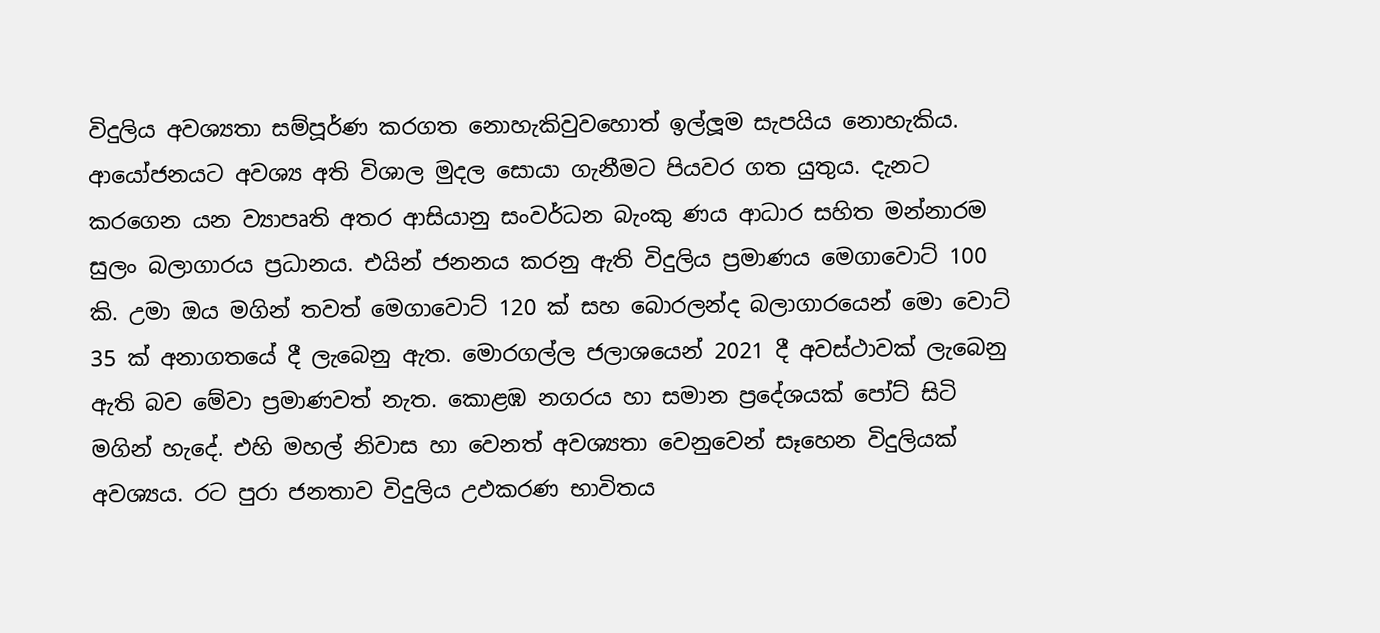විදුලිය අවශ්‍යතා සම්පූර්ණ කරගත නොහැකිවුවහොත් ඉල්ලූම සැපයිය නොහැකිය. ආයෝජනයට අවශ්‍ය අති විශාල මුදල සොයා ගැනීමට පියවර ගත යුතුය. දැනට කරගෙන යන ව්‍යාපෘති අතර ආසියානු සංවර්ධන බැංකු ණය ආධාර සහිත මන්නාරම සුලං බලාගාරය ප්‍රධානය. එයින් ජනනය කරනු ඇති විදුලිය ප්‍රමාණය මෙගාවොට් 100 කි. උමා ඔය මගින් තවත් මෙගාවොට් 120 ක් සහ බොරලන්ද බලාගාරයෙන් මො වොට් 35 ක් අනාගතයේ දී ලැබෙනු ඇත. මොරගල්ල ජලාශයෙන් 2021 දී අවස්ථාවක් ලැබෙනු ඇති බව මේවා ප්‍රමාණවත් නැත. කොළඹ නගරය හා සමාන ප්‍රදේශයක් පෝට් සිටි මගින් හැදේ. එහි මහල් නිවාස හා වෙනත් අවශ්‍යතා වෙනුවෙන් සෑහෙන විදුලියක් අවශ්‍යය. රට පුරා ජනතාව විදුලිය උඵකරණ භාවිතය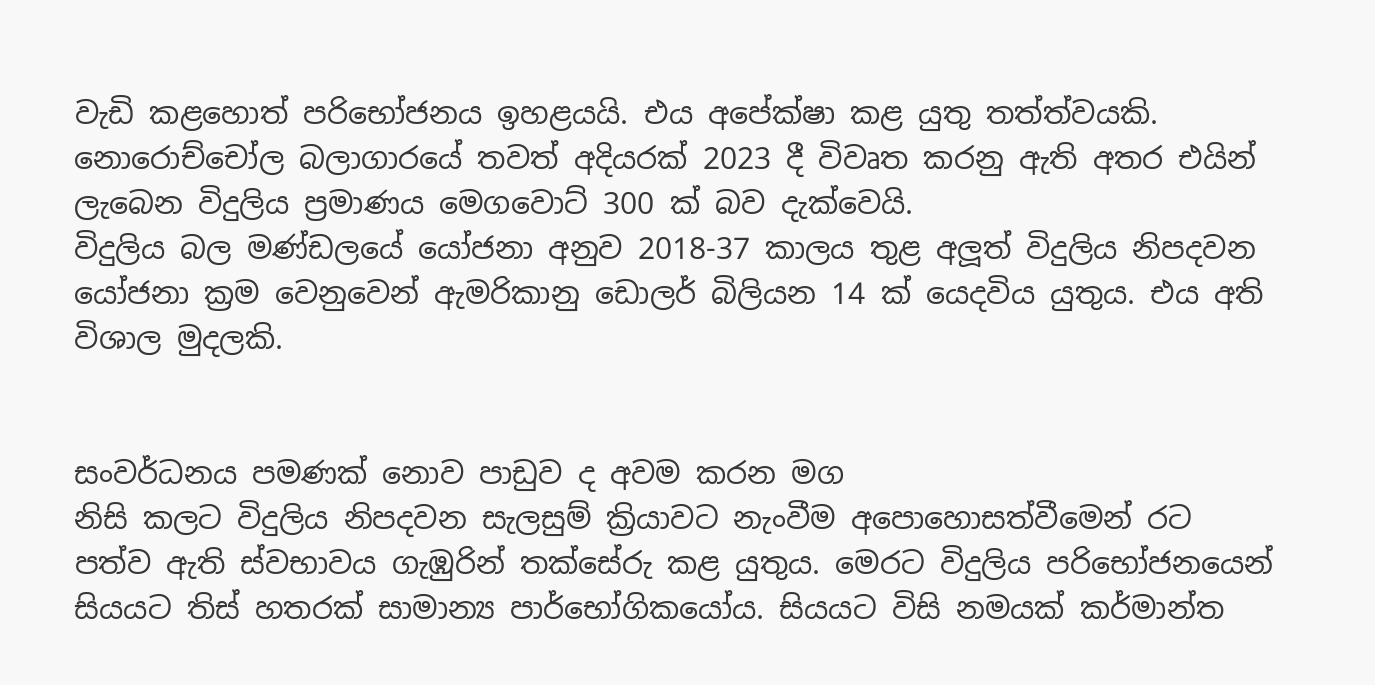වැඩි කළහොත් පරිභෝජනය ඉහළයයි. එය අපේක්ෂා කළ යුතු තත්ත්වයකි. නොරොච්චෝල බලාගාරයේ තවත් අදියරක් 2023 දී විවෘත කරනු ඇති අතර එයින් ලැබෙන විදුලිය ප්‍රමාණය මෙගවොට් 300 ක් බව දැක්වෙයි.
විදුලිය බල මණ්ඩලයේ යෝජනා අනුව 2018-37 කාලය තුළ අලූත් විදුලිය නිපදවන යෝජනා ක්‍රම වෙනුවෙන් ඇමරිකානු ඩොලර් බිලියන 14 ක් යෙදවිය යුතුය. එය අති විශාල මුදලකි.


සංවර්ධනය පමණක් නොව පාඩුව ද අවම කරන මග
නිසි කලට විදුලිය නිපදවන සැලසුම් ක්‍රියාවට නැංවීම අපොහොසත්වීමෙන් රට පත්ව ඇති ස්වභාවය ගැඹුරින් තක්සේරු කළ යුතුය. මෙරට විදුලිය පරිභෝජනයෙන් සියයට තිස් හතරක් සාමාන්‍ය පාර්භෝගිකයෝය. සියයට විසි නමයක් කර්මාන්ත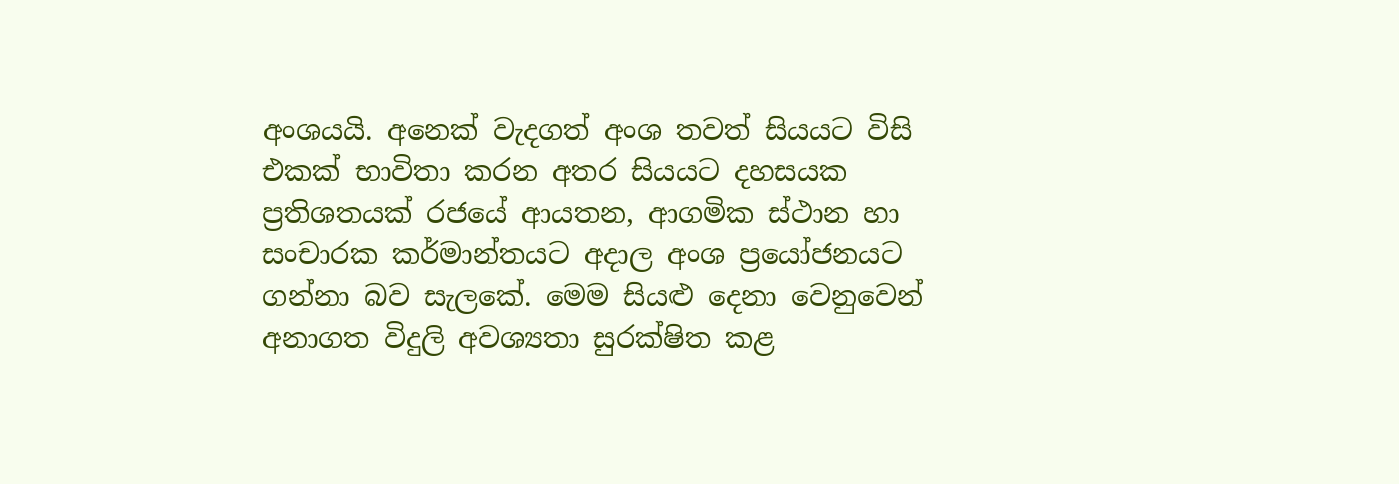අංශයයි. අනෙක් වැදගත් අංශ තවත් සියයට විසි එකක් භාවිතා කරන අතර සියයට දහසයක ප්‍රතිශතයක් රජයේ ආයතන, ආගමික ස්ථාන හා සංචාරක කර්මාන්තයට අදාල අංශ ප්‍රයෝජනයට ගන්නා බව සැලකේ. මෙම සියළු දෙනා වෙනුවෙන් අනාගත විදුලි අවශ්‍යතා සුරක්ෂිත කළ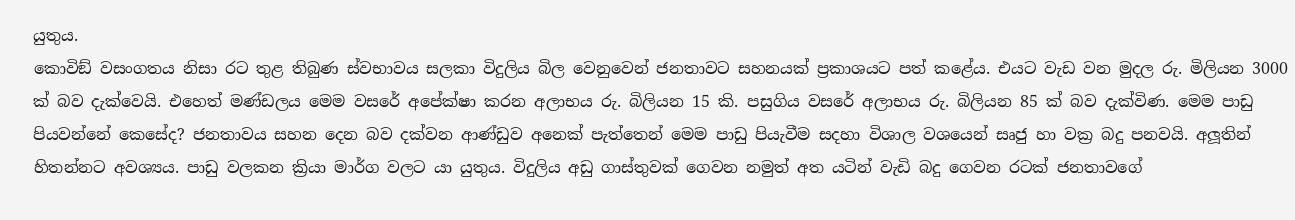යුතුය.
කොවිඞ් වසංගතය නිසා රට තුළ තිබුණ ස්වභාවය සලකා විදුලිය බිල වෙනුවෙන් ජනතාවට සහනයක් ප්‍රකාශයට පත් කළේය. එයට වැඩ වන මුදල රු. මිලියන 3000 ක් බව දැක්වෙයි. එහෙත් මණ්ඩලය මෙම වසරේ අපේක්ෂා කරන අලාභය රු. බිලියන 15 කි. පසුගිය වසරේ අලාභය රු. බිලියන 85 ක් බව දැක්විණ. මෙම පාඩු පියවන්නේ කෙසේද? ජනතාවය සහන දෙන බව දක්වන ආණ්ඩුව අනෙක් පැත්තෙන් මෙම පාඩු පියැවීම සදහා විශාල වශයෙන් සෘජු හා වක්‍ර බදු පනවයි. අලූතින් හිතන්නට අවශ්‍යය. පාඩු වලකන ක්‍රියා මාර්ග වලට යා යුතුය. විදුලිය අඩු ගාස්තුවක් ගෙවන නමුත් අත යටින් වැඩි බදු ගෙවන රටක් ජනතාවගේ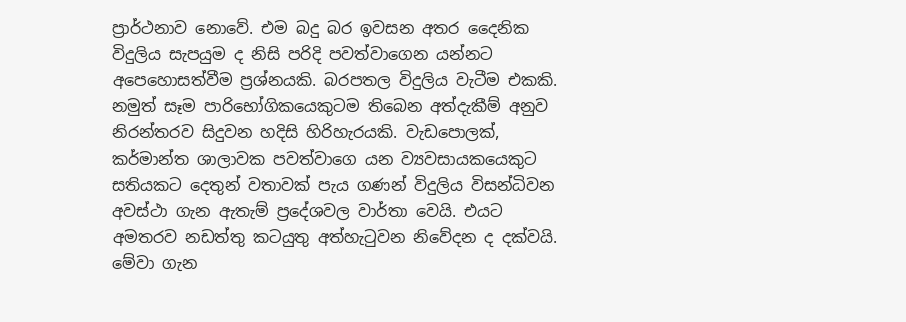ප්‍රාර්ථනාව නොවේ. එම බදු බර ඉවසන අතර දෛනික විදුලිය සැපයුම ද නිසි පරිදි පවත්වාගෙන යන්නට අපෙහොසත්වීම ප්‍රශ්නයකි. බරපතල විදුලිය වැටීම එකකි. නමුත් සෑම පාරිභෝගිකයෙකුටම තිබෙන අත්දැකීම් අනුව නිරන්තරව සිදුවන හදිසි හිරිහැරයකි. වැඩපොලක්, කර්මාන්ත ශාලාවක පවත්වාගෙ යන ව්‍යවසායකයෙකුට සතියකට දෙතුන් වතාවක් පැය ගණන් විදුලිය විසන්ධිවන අවස්ථා ගැන ඇතැම් ප්‍රදේශවල වාර්තා වෙයි. එයට අමතරව නඩත්තු කටයුතු අත්හැටුවන නිවේදන ද දක්වයි. මේවා ගැන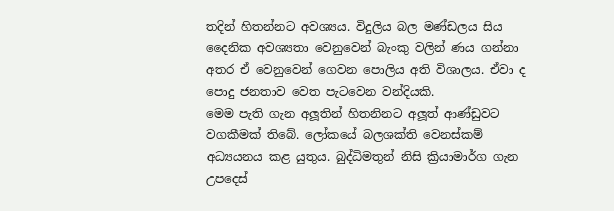තදින් හිතන්නට අවශ්‍යය. විදුලිය බල මණ්ඩලය සිය දෛනික අවශ්‍යතා වෙනුවෙන් බැංකු වලින් ණය ගන්නා අතර ඒ වෙනුවෙන් ගෙවන පොලිය අති විශාලය. ඒවා ද පොදු ජනතාව වෙත පැටවෙන වන්දියකි.
මෙම පැති ගැන අලූතින් හිතනිනට අලූත් ආණ්ඩුවට වගකීමක් තිබේ. ලෝකයේ බලශක්ති වෙනස්කම් අධ්‍යයනය කළ යුතුය. බුද්ධිමතුන් නිසි ක්‍රියාමාර්ග ගැන උපදෙස්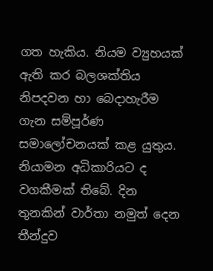ගත හැකිය. නියම ව්‍යුහයක් ඇති කර බලශක්තිය නිපදවන හා බෙදාහැරීම ගැන සම්පූර්ණ සමාලෝචනයක් කළ යුතුය. නියාමන අධිකාරියට ද වගකීමක් තිබේ. දින තුනකින් වාර්තා නමුත් දෙන තීන්දුව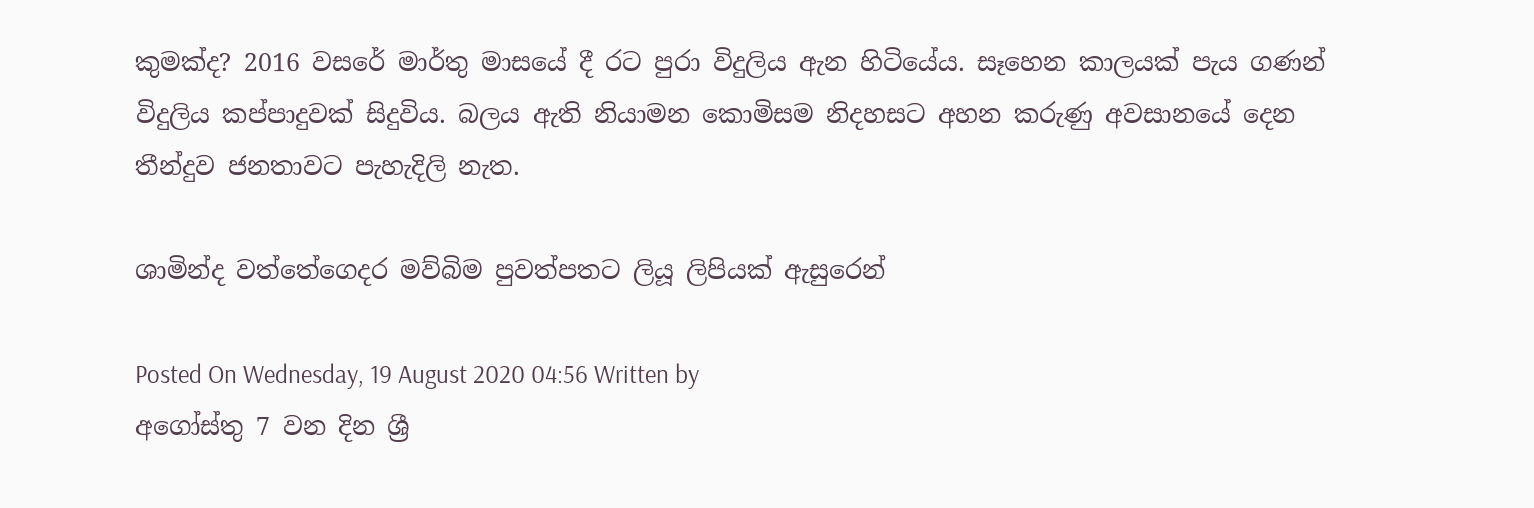කුමක්ද? 2016 වසරේ මාර්තු මාසයේ දී රට පුරා විදුලිය ඇන හිටියේය. සෑහෙන කාලයක් පැය ගණන් විදුලිය කප්පාදුවක් සිදුවිය. බලය ඇති නියාමන කොමිසම නිදහසට අහන කරුණු අවසානයේ දෙන තීන්දුව ජනතාවට පැහැදිලි නැත.

ශාමින්ද වත්තේගෙදර මව්බිම පුවත්පතට ලියූ ලිපියක් ඇසුරෙන්

Posted On Wednesday, 19 August 2020 04:56 Written by
අගෝස්තු 7 වන දින ශ්‍රී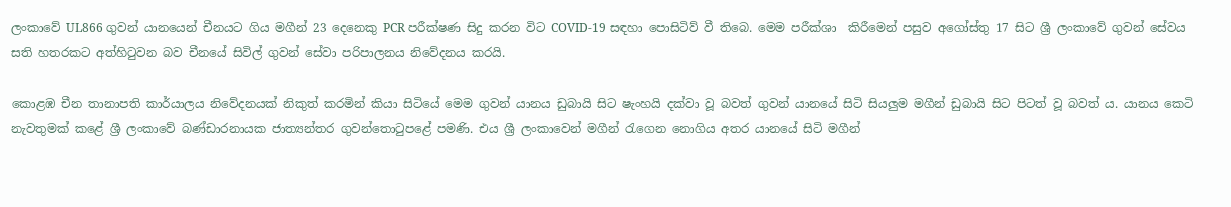ලංකාවේ UL866 ගුවන් යානයෙන් චීනයට ගිය මගීන් 23 දෙනෙකු PCR පරීක්ෂණ සිදු කරන විට COVID-19 සඳහා පොසිටිව් වී තිබෙ. මෙම පරීක්ශා  කිරීමෙන් පසුව අගෝස්තු 17 සිට ශ්‍රී ලංකාවේ ගුවන් සේවය සති හතරකට අත්හිටුවන බව චීනයේ සිවිල් ගුවන් සේවා පරිපාලනය නිවේදනය කරයි.

කොළඹ චීන තානාපති කාර්යාලය නිවේදනයක් නිකුත් කරමින් කියා සිටියේ මෙම ගුවන් යානය ඩුබායි සිට ෂැංහයි දක්වා වූ බවත් ගුවන් යානයේ සිටි සියලුම මගීන් ඩුබායි සිට පිටත් වූ බවත් ය. යානය කෙටි නැවතුමක් කළේ ශ්‍රී ලංකාවේ බණ්ඩාරනායක ජාත්‍යන්තර ගුවන්තොටුපළේ පමණි. එය ශ්‍රී ලංකාවෙන් මගීන් රැගෙන නොගිය අතර යානයේ සිටි මගීන්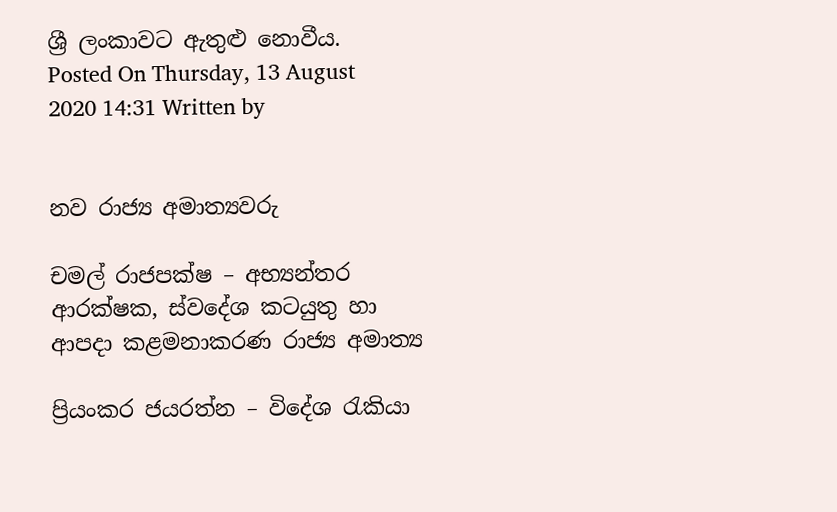ශ්‍රී ලංකාවට ඇතුළු නොවීය.
Posted On Thursday, 13 August 2020 14:31 Written by


නව රාජ්‍ය අමාත්‍යවරු

චමල් රාජපක්ෂ – අභ්‍යන්තර ආරක්ෂක, ස්වදේශ කටයුතු හා ආපදා කළමනාකරණ රාජ්‍ය අමාත්‍ය

ප්‍රියංකර ජයරත්න – විදේශ රැකියා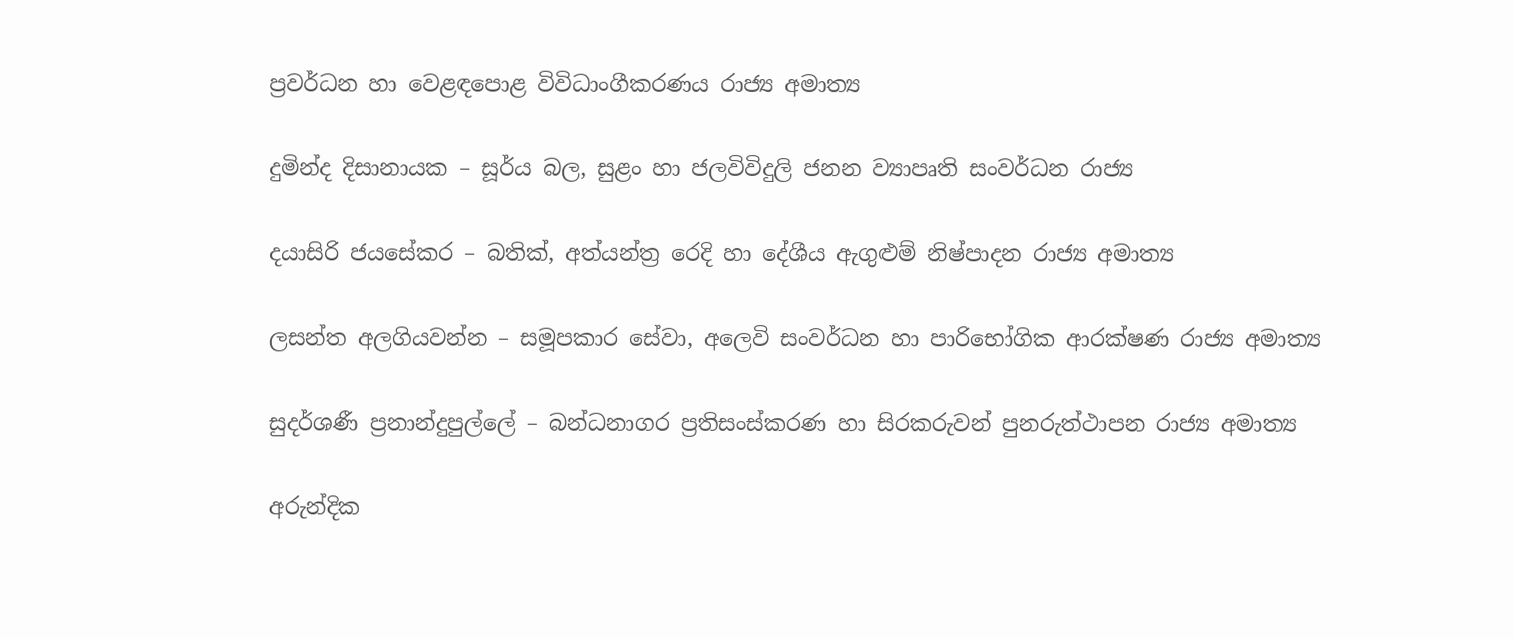ප්‍රවර්ධන හා වෙළඳපොළ විවිධාංගීකරණය රාජ්‍ය අමාත්‍ය

දුමින්ද දිසානායක – සූර්ය බල, සුළං හා ජලවිවිදුලි ජනන ව්‍යාපෘති සංවර්ධන රාජ්‍ය

දයාසිරි ජයසේකර – බතික්, අත්යන්ත්‍ර රෙදි හා දේශීය ඇගුළුම් නිෂ්පාදන රාජ්‍ය අමාත්‍ය

ලසන්ත අලගියවන්න – සමූපකාර සේවා, අලෙවි සංවර්ධන හා පාරිභෝගික ආරක්ෂණ රාජ්‍ය අමාත්‍ය

සුදර්ශණී ප්‍රනාන්දුපුල්ලේ – බන්ධනාගර ප්‍රතිසංස්කරණ හා සිරකරුවන් පුනරුත්ථාපන රාජ්‍ය අමාත්‍ය

අරුන්දික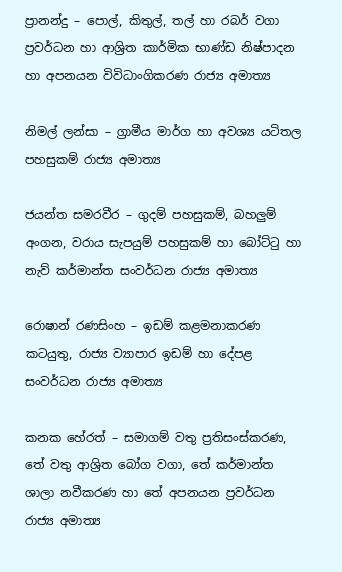ප්‍රානන්දු – පොල්, කිතුල්, තල් හා රබර් වගා ප්‍රවර්ධන හා ආශ්‍රිත කාර්මික භාණ්ඩ නිෂ්පාදන හා අපනයන විවිධාංගිකරණ රාජ්‍ය අමාත්‍ය

නිමල් ලන්සා – ග්‍රාමීය මාර්ග හා අවශ්‍ය යටිතල පහසුකම් රාජ්‍ය අමාත්‍ය

ජයන්ත සමරවීර – ගුදම් පහසුකම්, බහලුම් අංගන, වරාය සැපයුම් පහසුකම් හා බෝට්ටු හා නැව් කර්මාන්ත සංවර්ධන රාජ්‍ය අමාත්‍ය

රොෂාන් රණසිංහ – ඉඩම් කළමනාකරණ කටයුතු, රාජ්‍ය ව්‍යාපාර ඉඩම් හා දේපළ සංවර්ධන රාජ්‍ය අමාත්‍ය

කනක හේරත් – සමාගම් වතු ප්‍රතිසංස්කරණ, තේ වතු ආශ්‍රිත බෝග වගා, තේ කර්මාන්ත ශාලා නවීකරණ හා තේ අපනයන ප්‍රවර්ධන රාජ්‍ය අමාත්‍ය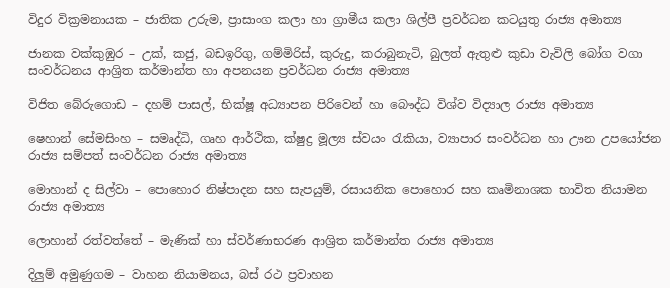විදුර වික්‍රමනායක – ජාතික උරුම, ප්‍රාසාංග කලා හා ග්‍රාමීය කලා ශිල්පී ප්‍රවර්ධන කටයුතු රාජ්‍ය අමාත්‍ය

ජානක වක්කුඹුර – උක්, කජු, බඩඉරිගු, ගම්මිරිස්, කුරුදු, කරාබුනැටි, බුලත් ඇතුළු කුඩා වැවිලි බෝග වගා සංවර්ධනය ආශ්‍රිත කර්මාන්ත හා අපනයන ප්‍රවර්ධන රාජ්‍ය අමාත්‍ය

විජිත බේරුගොඩ – දහම් පාසල්, භික්ෂූ අධ්‍යාපන පිරිවෙන් හා බෞද්ධ විශ්ව විද්‍යාල රාජ්‍ය අමාත්‍ය

ෂෙහාන් සේමසිංහ – සමෘද්ධි, ගෘහ ආර්ථික, ක්ෂුද්‍ර මූල්‍ය ස්වයං රැකියා, ව්‍යාපාර සංවර්ධන හා ඌන උපයෝජන රාජ්‍ය සම්පත් සංවර්ධන රාජ්‍ය අමාත්‍ය

මොහාන් ද සිල්වා – පොහොර නිෂ්පාදන සහ සැපයුම්, රසායනික පොහොර සහ කෘමිනාශක භාවිත නියාමන රාජ්‍ය අමාත්‍ය

ලොහාන් රත්වත්තේ – මැණික් හා ස්වර්ණාභරණ ආශ්‍රිත කර්මාන්ත රාජ්‍ය අමාත්‍ය

දිලුම් අමුණුගම – වාහන නියාමනය, බස් රථ ප්‍රවාහන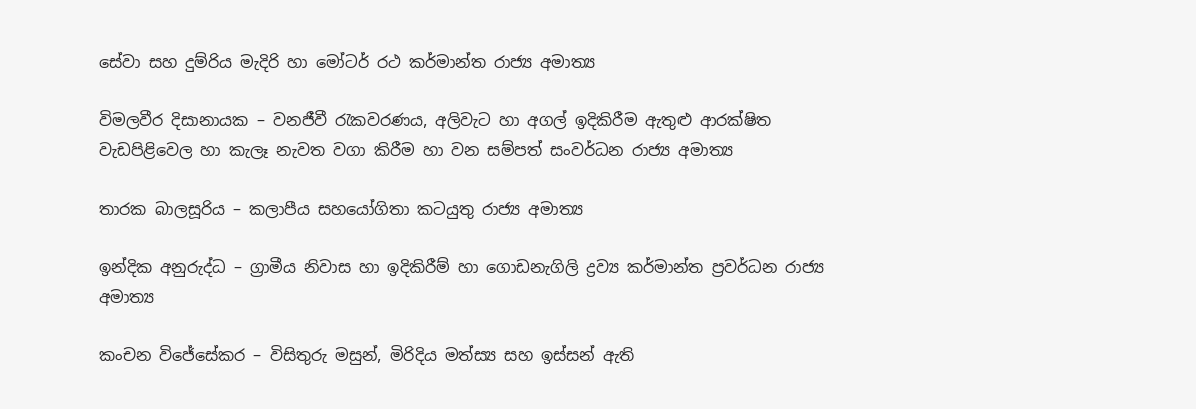සේවා සහ දුම්රිය මැදිරි හා මෝටර් රථ කර්මාන්ත රාජ්‍ය අමාත්‍ය

විමලවීර දිසානායක – වනජීවී රැකවරණය, අලිවැට හා අගල් ඉදිකිරීම ඇතුළු ආරක්ෂිත වැඩපිළිවෙල හා කැලෑ නැවත වගා කිරීම හා වන සම්පත් සංවර්ධන රාජ්‍ය අමාත්‍ය

තාරක බාලසූරිය – කලාපීය සහයෝගිතා කටයුතු රාජ්‍ය අමාත්‍ය

ඉන්දික අනුරුද්ධ – ග්‍රාමීය නිවාස හා ඉදිකිරීම් හා ගොඩනැගිලි ද්‍රව්‍ය කර්මාන්ත ප්‍රවර්ධන රාජ්‍ය අමාත්‍ය

කංචන විජේසේකර – විසිතුරු මසුන්, මිරිදිය මත්ස්‍ය සහ ඉස්සන් ඇති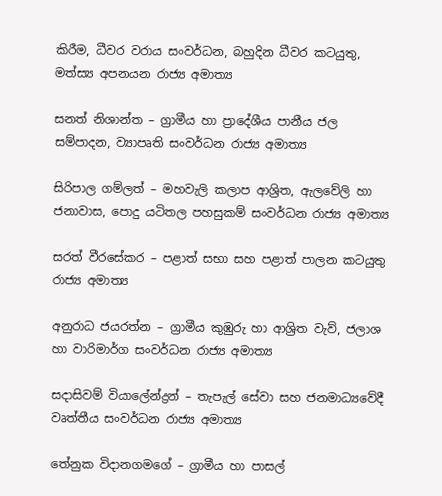කිරීම, ධීවර වරාය සංවර්ධන, බහුදින ධීවර කටයුතු, මත්ස්‍ය අපනයන රාජ්‍ය අමාත්‍ය

සනත් නිශාන්ත – ග්‍රාමීය හා ප්‍රාදේශීය පානීය ජල සම්පාදන, ව්‍යාපෘති සංවර්ධන රාජ්‍ය අමාත්‍ය

සිරිපාල ගම්ලත් – මහවැලි කලාප ආශ්‍රිත, ඇලවේලි හා ජනාවාස, පොදු යටිතල පහසුකම් සංවර්ධන රාජ්‍ය අමාත්‍ය

සරත් වීරසේකර – පළාත් සභා සහ පළාත් පාලන කටයුතු රාජ්‍ය අමාත්‍ය

අනුරාධ ජයරත්න – ග්‍රාමීය කුඹුරු හා ආශ්‍රිත වැව්, ජලාශ හා වාරිමාර්ග සංවර්ධන රාජ්‍ය අමාත්‍ය

සදාසිවම් වියාලේන්ද්‍රන් – තැපැල් සේවා සහ ජනමාධ්‍යවේදී වෘත්තීය සංවර්ධන රාජ්‍ය අමාත්‍ය

තේනුක විදානගමගේ – ග්‍රාමීය හා පාසල්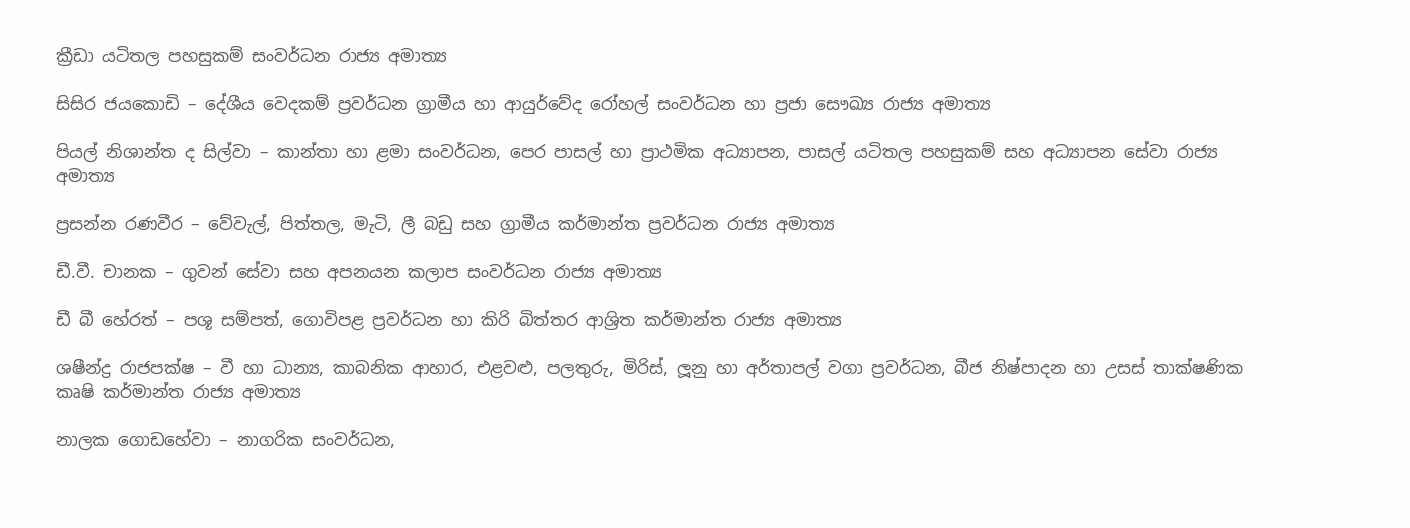ක්‍රීඩා යටිතල පහසුකම් සංවර්ධන රාජ්‍ය අමාත්‍ය

සිසිර ජයකොඩි – දේශීය වෙදකම් ප්‍රවර්ධන ග්‍රාමීය හා ආයුර්වේද රෝහල් සංවර්ධන හා ප්‍රජා සෞඛ්‍ය රාජ්‍ය අමාත්‍ය

පියල් නිශාන්ත ද සිල්වා – කාන්තා හා ළමා සංවර්ධන, පෙර පාසල් හා ප්‍රාථමික අධ්‍යාපන, පාසල් යටිතල පහසුකම් සහ අධ්‍යාපන සේවා රාජ්‍ය අමාත්‍ය

ප්‍රසන්න රණවීර – වේවැල්, පිත්තල, මැටි, ලී බඩු සහ ග්‍රාමීය කර්මාන්ත ප්‍රවර්ධන රාජ්‍ය අමාත්‍ය

ඩී.වී. චානක – ගුවන් සේවා සහ අපනයන කලාප සංවර්ධන රාජ්‍ය අමාත්‍ය

ඩී බී හේරත් – පශූ සම්පත්, ගොවිපළ ප්‍රවර්ධන හා කිරි බිත්තර ආශ්‍රිත කර්මාන්ත රාජ්‍ය අමාත්‍ය

ශෂීන්ද්‍ර රාජපක්ෂ – වී හා ධාන්‍ය, කාබනික ආහාර, එළවළු, පලතුරු, මිරිස්, ලූනු හා අර්තාපල් වගා ප්‍රවර්ධන, බීජ නිෂ්පාදන හා උසස් තාක්ෂණික කෘෂි කර්මාන්ත රාජ්‍ය අමාත්‍ය

නාලක ගොඩහේවා – නාගරික සංවර්ධන,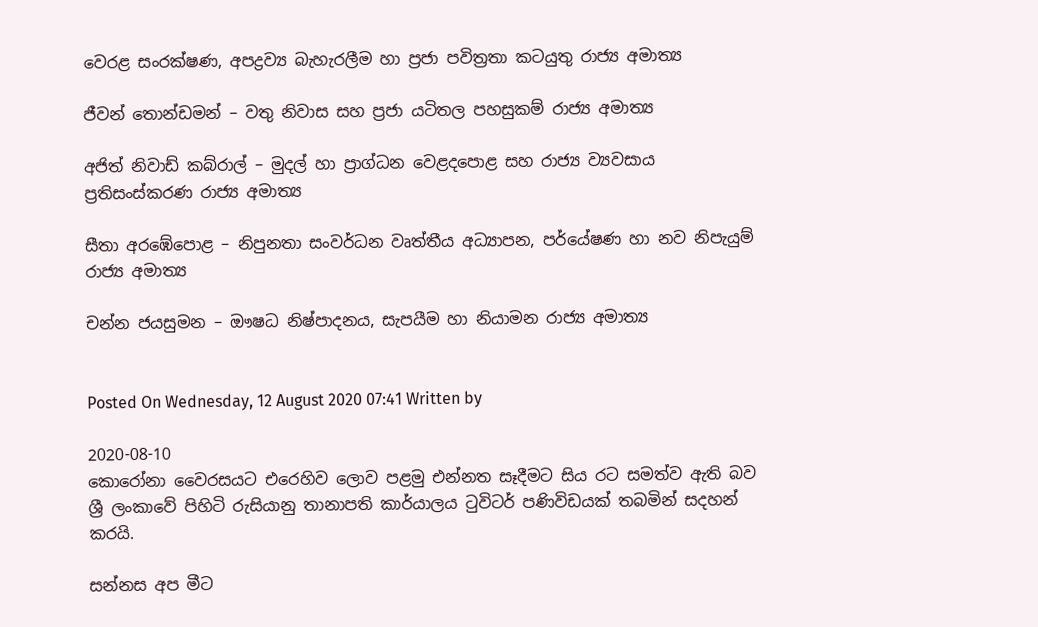වෙරළ සංරක්ෂණ, අපද්‍රව්‍ය බැහැරලීම හා ප්‍රජා පවිත්‍රතා කටයුතු රාජ්‍ය අමාත්‍ය

ජීවන් තොන්ඩමන් – වතු නිවාස සහ ප්‍රජා යටිතල පහසුකම් රාජ්‍ය අමාත්‍ය

අජිත් නිවාඩ් කබ්රාල් – මුදල් හා ප්‍රාග්ධන වෙළදපොළ සහ රාජ්‍ය ව්‍යවසාය ප්‍රතිසංස්කරණ රාජ්‍ය අමාත්‍ය

සීතා අරඹේපොළ – නිපුනතා සංවර්ධන වෘත්තීය අධ්‍යාපන, පර්යේෂණ හා නව නිපැයුම් රාජ්‍ය අමාත්‍ය

චන්න ජයසුමන – ඖෂධ නිෂ්පාදනය, සැපයීම හා නියාමන රාජ්‍ය අමාත්‍ය


Posted On Wednesday, 12 August 2020 07:41 Written by

2020-08-10
කොරෝනා වෛරසයට එරෙහිව ලොව පළමු එන්නත සෑදීමට සිය රට සමත්ව ඇති බව ශ්‍රී ලංකාවේ පිහිටි රුසියානු තානාපති කාර්යාලය ටුවිටර් පණිවිඩයක් තබමින් සදහන් කරයි.

සන්නස අප මීට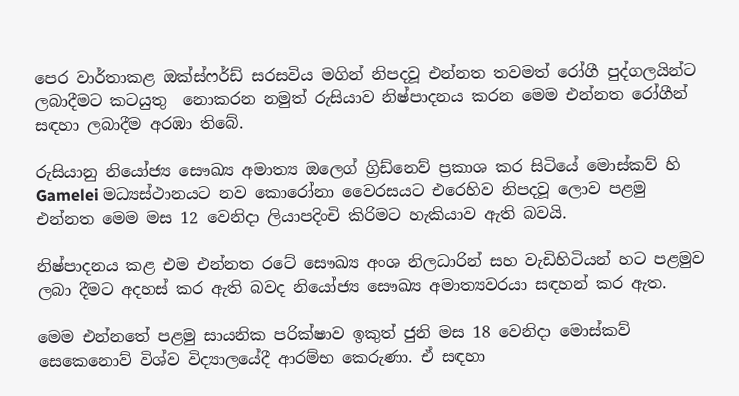පෙර වාර්තාකළ ඔක්ස්ෆර්ඩ් සරසවිය මගින් නිපදවූ එන්නත තවමත් රෝගී පුද්ගලයින්ට ලබාදීමට කටයුතු  නොකරන නමුත් රුසියාව නිෂ්පාදනය කරන මෙම එන්නත රෝගීන් සඳහා ලබාදීම අරඹා තිබේ.

රුසියානු නියෝජ්‍ය සෞඛ්‍ය අමාත්‍ය ඔලෙග් ග්‍රිඩ්නෙව් ප්‍රකාශ කර සිටියේ මොස්කව් හි Gamelei මධ්‍යස්ථානයට නව කොරෝනා වෛරසයට එරෙහිව නිපදවූ ලොව පළමු එන්නත මෙම මස 12 වෙනිදා ලියාපදිංචි කිරිමට හැකියාව ඇති බවයි.

නිෂ්පාදනය කළ එම එන්නත රටේ සෞඛ්‍ය අංශ නිලධාරින් සහ වැඩිහිටියන් හට පළමුව ලබා දීමට අදහස් කර ඇති බවද නියෝජ්‍ය සෞඛ්‍ය අමාත්‍යවරයා සඳහන් කර ඇත.

මෙම එන්නතේ පළමු සායනික පරික්ෂාව ඉකුත් ජුනි මස 18 වෙනිදා මොස්කව් සෙකෙනොව් විශ්ව විද්‍යාලයේදී ආරම්භ කෙරුණා. ඒ සඳහා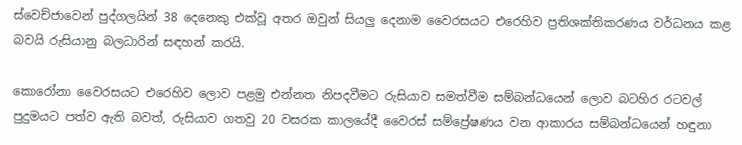ස්වෙච්ජාවෙන් පුද්ගලයින් 38 දෙනෙකු එක්වූ අතර ඔවුන් සියලු දෙනාම වෛරසයට එරෙහිව ප්‍රතිශක්තිකරණය වර්ධනය කළ බවයි රුසියානු බලධාරින් සඳහන් කරයි.

කොරෝනා වෛරසයට එරෙහිව ලොව පළමු එන්නත නිපදවීමට රුසියාව සමත්වීම සම්බන්ධයෙන් ලොව බටහිර රටවල් පුදුමයට පත්ව ඇති බවත්, රුසියාව ගතවු 20 වසරක කාලයේදී වෛරස් සම්ප්‍රේෂණය වන ආකාරය සම්බන්ධයෙන් හඳුනා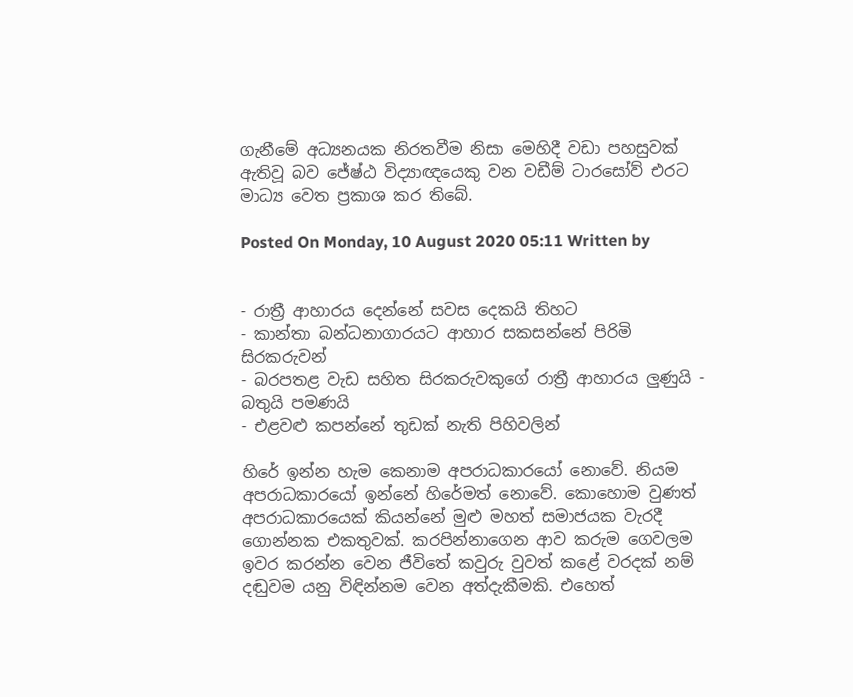ගැනීමේ අධ්‍යනයක නිරතවීම නිසා මෙහිදී වඩා පහසුවක් ඇතිවූ බව ජේෂ්ඨ විද්‍යාඥයෙකු වන වඩීම් ටාරසෝව් එරට මාධ්‍ය වෙත ප්‍රකාශ කර තිබේ.

Posted On Monday, 10 August 2020 05:11 Written by


- රාත්‍රී ආහාරය දෙන්නේ සවස දෙකයි තිහට
- කාන්තා බන්ධනාගාරයට ආහාර සකසන්නේ පිරිමි සිරකරුවන්
- බරපතළ වැඩ සහිත සිරකරුවකුගේ රාත්‍රී ආහාරය ලුණුයි - බතුයි පමණයි
- එළවළු කපන්නේ තුඩක් නැති පිහිවලින්

හිරේ ඉන්න හැම කෙනාම අපරාධකාරයෝ නොවේ. නියම අපරාධකාරයෝ ඉන්නේ හිරේමත් නොවේ. කොහොම වුණත් අපරාධකාරයෙක් කියන්නේ මුළු මහත් සමාජයක වැරදී ගොන්නක එකතුවක්. කරපින්නාගෙන ආව කරුම ගෙවලම ඉවර කරන්න වෙන ජීවිතේ කවුරු වුවත් කළේ වරදක් නම් දඬුවම යනු විඳින්නම වෙන අත්දැකීමකි. එහෙත්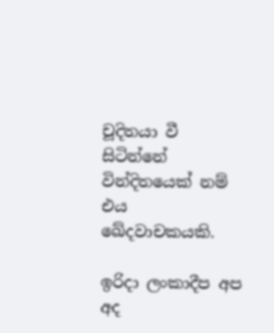චූදිතයා වී සිටින්නේ වින්දිතයෙක් නම් එය ඛේදවාචකයකි.

ඉරිදා ලංකාදීප අප අද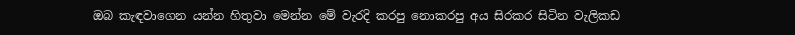ඔබ කැඳවාගෙන යන්න හිතුවා මෙන්න මේ වැරදි කරපු නොකරපු අය සිරකර සිටින වැලිකඩ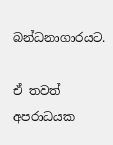බන්ධනාගාරයට.

ඒ තවත් අපරාධයක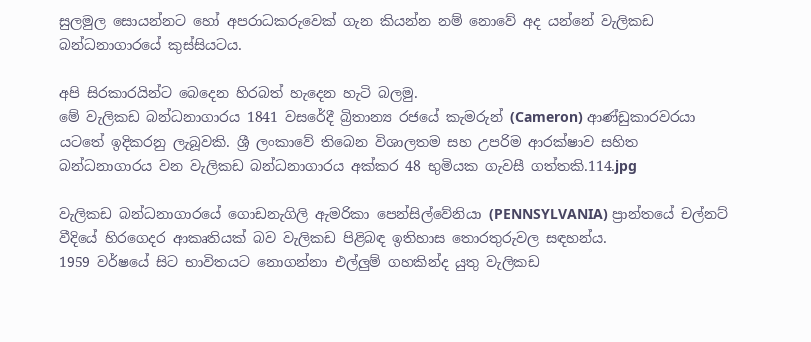සුලමුල සොයන්නට හෝ අපරාධකරුවෙක් ගැන කියන්න නම් නොවේ අද යන්නේ වැලිකඩ බන්ධනාගාරයේ කුස්සියටය.

අපි සිරකාරයින්ට බෙදෙන හිරබත් හැදෙන හැටි බලමු.
මේ වැලිකඩ බන්ධනාගාරය 1841 වසරේදී බ්‍රිතාන්‍ය රජයේ කැමරුන් (Cameron) ආණ්ඩුකාරවරයා යටතේ ඉදිකරනු ලැබූවකි. ශ්‍රී ලංකාවේ තිබෙන විශාලතම සහ උපරිම ආරක්ෂාව සහිත බන්ධනාගාරය වන වැලිකඩ බන්ධනාගාරය අක්කර 48 භුමියක ගැවසී ගත්තකි.114.jpg

වැලිකඩ බන්ධනාගාරයේ ගොඩනැගිලි ඇමරිකා පෙන්සිල්වේනියා (PENNSYLVANIA) ප්‍රාන්තයේ චල්නට් වීදියේ හිරගෙදර ආකෘතියක් බව වැලිකඩ පිළිබඳ ඉතිහාස තොරතුරුවල සඳහන්ය.
1959 වර්ෂයේ සිට භාවිතයට නොගන්නා එල්ලු‍ම් ගහකින්ද යුතු වැලිකඩ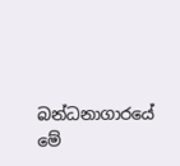බන්ධනාගාරයේ මේ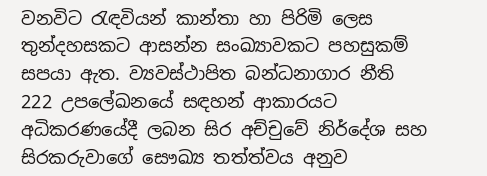වනවිට රැඳවියන් කාන්තා හා පිරිමි ලෙස තුන්දහසකට ආසන්න සංඛ්‍යාවකට පහසුකම් සපයා ඇත. ව්‍යවස්ථාපිත බන්ධනාගාර නීති 222 උපලේඛනයේ සඳහන් ආකාරයට අධිකරණයේදී ලබන සිර අච්චුවේ නිර්දේශ සහ සිරකරුවාගේ සෞඛ්‍ය තත්ත්වය අනුව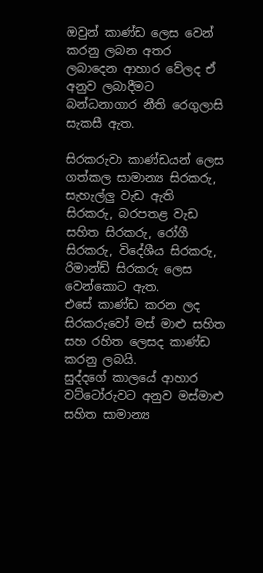ඔවුන් කාණ්ඩ ලෙස වෙන් කරනු ලබන අතර ලබාදෙන ආහාර වේලද ඒ අනුව ලබාදීමට බන්ධනාගාර නීති රෙගුලාසි සැකසී ඇත.

සිරකරුවා කාණ්ඩයන් ලෙස ගත්කල සාමාන්‍ය සිරකරු, සැහැල්ලු‍ වැඩ ඇති සිරකරු, බරපතළ වැඩ සහිත සිරකරු, රෝගී සිරකරු, විදේශීය සිරකරු, රිමාන්ඩ් සිරකරු ලෙස වෙන්කොට ඇත.
එසේ කාණ්ඩ කරන ලද සිරකරුවෝ මස් මාළු සහිත සහ රහිත ලෙසද කාණ්ඩ කරනු ලබයි.
සුද්දගේ කාලයේ ආහාර වට්ටෝරුවට අනුව මස්මාළු සහිත සාමාන්‍ය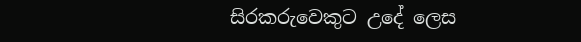සිරකරුවෙකුට උදේ ලෙස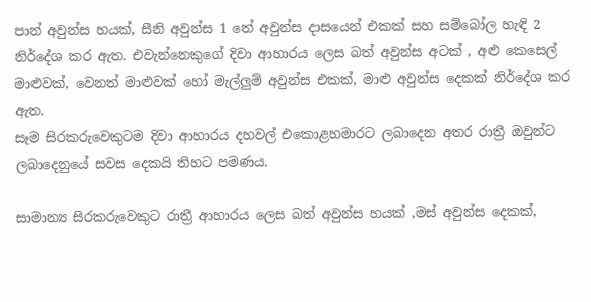පාන් අවුන්ස හයක්, සීනි අවුන්ස 1 තේ අවුන්ස දාසයෙන් එකක් සහ සම්බෝල හැඳි 2 නිර්දේශ කර ඇත. එවැන්නෙකුගේ දිවා ආහාරය ලෙස බත් අවුන්ස අටක් , අළු කෙසෙල් මාළුවක්, වෙනත් මාළුවක් හෝ මැල්ලු‍ම් අවුන්ස එකක්, මාළු අවුන්ස දෙකක් නිර්දේශ කර ඇත.
සෑම සිරකරුවෙකුටම දිවා ආහාරය දහවල් එකොළහමාරට ලබාදෙන අතර රාත්‍රී ඔවුන්ට ලබාදෙනුයේ සවස දෙකයි තිහට පමණය.

සාමාන්‍ය සිරකරුවෙකුට රාත්‍රී ආහාරය ලෙස බත් අවුන්ස හයක් ,මස් අවුන්ස දෙකක්,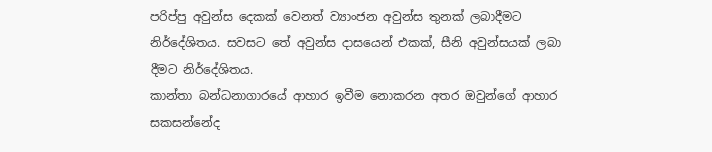පරිප්පු අවුන්ස දෙකක් වෙනත් ව්‍යාංජන අවුන්ස තුනක් ලබාදීමට නිර්දේශිතය. සවසට තේ අවුන්ස දාසයෙන් එකක්, සීනි අවුන්සයක් ලබා දීමට නිර්දේශිතය.
කාන්තා බන්ධනාගාරයේ ආහාර ඉවීම නොකරන අතර ඔවුන්ගේ ආහාර සකසන්නේද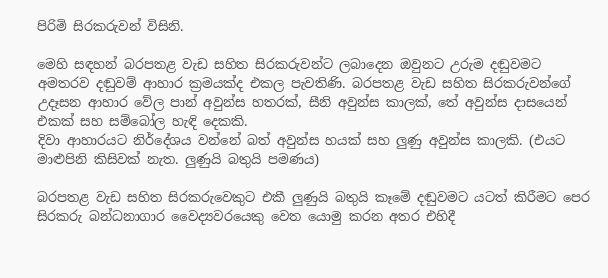පිරිමි සිරකරුවන් විසිනි.

මෙහි සඳහන් බරපතළ වැඩ සහිත සිරකරුවන්ට ලබාදෙන ඔවුනට උරුම දඬුවමට අමතරව දඬුවම් ආහාර ක්‍රමයක්ද එකල පැවතිණි. බරපතළ වැඩ සහිත සිරකරුවන්ගේ උදෑසන ආහාර වේල පාන් අවුන්ස හතරක්, සීනි අවුන්ස කාලක්, තේ අවුන්ස දාසයෙන් එකක් සහ සම්බෝල හැඳි දෙකකි.
දිවා ආහාරයට නිර්දේශය වන්නේ බත් අවුන්ස හයක් සහ ලු‍ණු අවුන්ස කාලකි. (එයට මාළුපිනි කිසිවක් නැත. ලු‍ණුයි බතුයි පමණය)

බරපතළ වැඩ සහිත සිරකරුවෙකුට එකී ලු‍ණුයි බතුයි කෑමේ දඬුවමට යටත් කිරීමට පෙර සිරකරු බන්ධනාගාර වෛද්‍යවරයෙකු වෙත යොමු කරන අතර එහිදී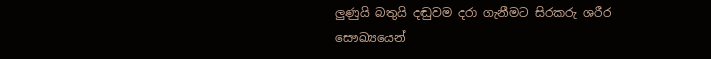ලු‍ණුයි බතුයි දඬුවම දරා ගැනීමට සිරකරු ශරීර සෞඛ්‍යයෙන්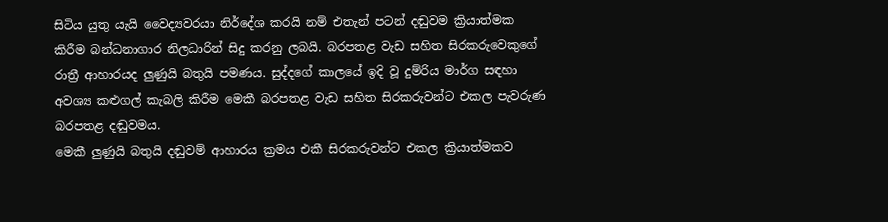සිටිය යුතු යැයි වෛද්‍යවරයා නිර්දේශ කරයි නම් එතැන් පටන් දඬුවම ක්‍රියාත්මක කිරීම බන්ධනාගාර නිලධාරින් සිදු කරනු ලබයි. බරපතළ වැඩ සහිත සිරකරුවෙකුගේ රාත්‍රී ආහාරයද ලු‍ණුයි බතුයි පමණය. සුද්දගේ කාලයේ ඉදි වූ දුම්රිය මාර්ග සඳහා අවශ්‍ය කළුගල් කැබලි කිරීම මෙකී බරපතළ වැඩ සහිත සිරකරුවන්ට එකල පැවරුණ බරපතළ දඬුවමය.
මෙකී ලු‍ණුයි බතුයි දඬුවම් ආහාරය ක්‍රමය එකී සිරකරුවන්ට එකල ක්‍රියාත්මකව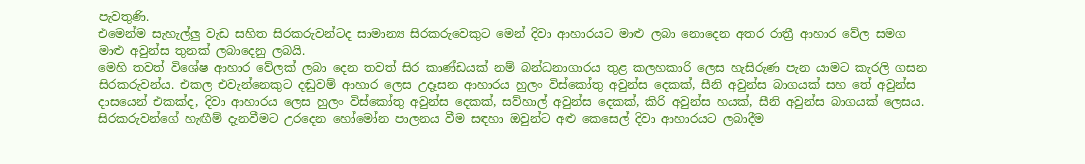පැවතුණි.
එමෙන්ම සැහැල්ලු‍ වැඩ සහිත සිරකරුවන්ටද සාමාන්‍ය සිරකරුවෙකුට මෙන් දිවා ආහාරයට මාළු ලබා නොදෙන අතර රාත්‍රී ආහාර වේල සමග මාළු අවුන්ස තුනක් ලබාදෙනු ලබයි.
මෙහි තවත් විශේෂ ආහාර වේලක් ලබා දෙන තවත් සිර කාණ්ඩයක් නම් බන්ධනාගාරය තුළ කලහකාරි ලෙස හැසිරුණ පැන යාමට කැරලි ගසන සිරකරුවන්ය. එකල එවැන්නෙකුට දඬුවම් ආහාර ලෙස උදෑසන ආහාරය හුලං විස්කෝතු අවුන්ස දෙකක්, සීනි අවුන්ස බාගයක් සහ තේ අවුන්ස දාසයෙන් එකක්ද, දිවා ආහාරය ලෙස හුලං විස්කෝතු අවුන්ස දෙකක්, සව්හාල් අවුන්ස දෙකක්, කිරි අවුන්ස හයක්, සීනි අවුන්ස බාගයක් ලෙසය.
සිරකරුවන්ගේ හැඟීම් දැනවීමට උරදෙන හෝමෝන පාලනය වීම සඳහා ඔවුන්ට අළු කෙසෙල් දිවා ආහාරයට ලබාදීම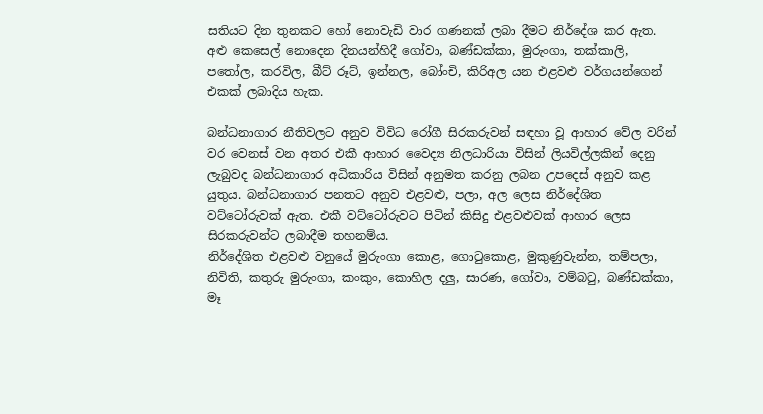සතියට දින තුනකට හෝ නොවැඩි වාර ගණනක් ලබා දීමට නිර්දේශ කර ඇත. අළු කෙසෙල් නොදෙන දිනයන්හිදී ගෝවා, බණ්ඩක්කා, මුරුංගා, තක්කාලි, පතෝල, කරවිල, බීට් රූට්, ඉන්නල, බෝංචි, කිරිඅල යන එළවළු වර්ගයන්ගෙන් එකක් ලබාදිය හැක.

බන්ධනාගාර නීතිවලට අනුව විවිධ රෝගී සිරකරුවන් සඳහා වූ ආහාර වේල වරින් වර වෙනස් වන අතර එකී ආහාර වෛද්‍ය නිලධාරියා විසින් ලියවිල්ලකින් දෙනු ලැබුවද බන්ධනාගාර අධිකාරිය විසින් අනුමත කරනු ලබන උපදෙස් අනුව කළ යුතුය. බන්ධනාගාර පනතට අනුව එළවළු, පලා, අල ලෙස නිර්දේශිත වට්ටෝරුවක් ඇත. එකී වට්ටෝරුවට පිටින් කිසිදු එළවළුවක් ආහාර ලෙස සිරකරුවන්ට ලබාදීම තහනම්ය.
නිර්දේශිත එළවළු වනුයේ මුරුංගා කොළ, ගොටුකොළ, මුකුණුවැන්න, තම්පලා, නිවිති, කතුරු මුරුංගා, කංකුං, කොහිල දලු‍, සාරණ, ගෝවා, වම්බටු, බණ්ඩක්කා, මෑ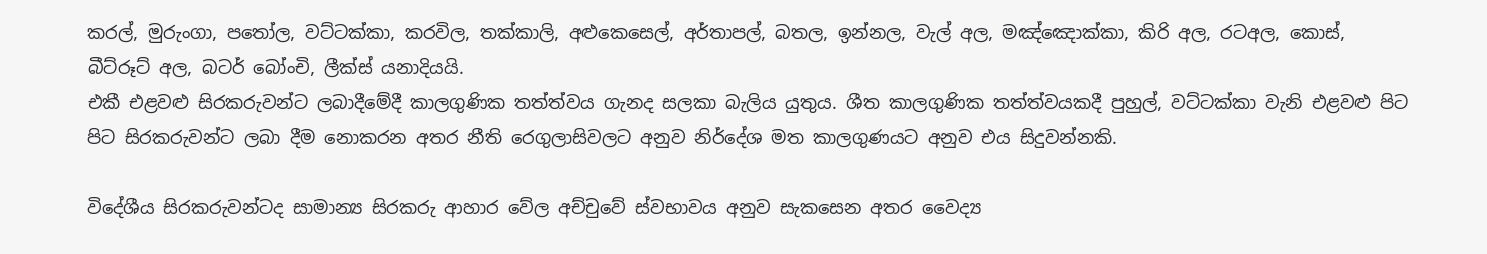කරල්, මුරුංගා, පතෝල, වට්ටක්කා, කරවිල, තක්කාලි, අළුකෙසෙල්, අර්තාපල්, බතල, ඉන්නල, වැල් අල, මඤ්ඤොක්කා, කිරි අල, රටඅල, කොස්, බීට්රූට් අල, බටර් බෝංචි, ලීක්ස් යනාදියයි.
එකී එළවළු සිරකරුවන්ට ලබාදීමේදී කාලගුණික තත්ත්වය ගැනද සලකා බැලිය යුතුය. ශීත කාලගුණික තත්ත්වයකදී පුහුල්, වට්ටක්කා වැනි එළවළු පිට පිට සිරකරුවන්ට ලබා දීම නොකරන අතර නීති රෙගුලාසිවලට අනුව නිර්දේශ මත කාලගුණයට අනුව එය සිදුවන්නකි.

විදේශීය සිරකරුවන්ටද සාමාන්‍ය සිරකරු ආහාර වේල අච්චුවේ ස්වභාවය අනුව සැකසෙන අතර වෛද්‍ය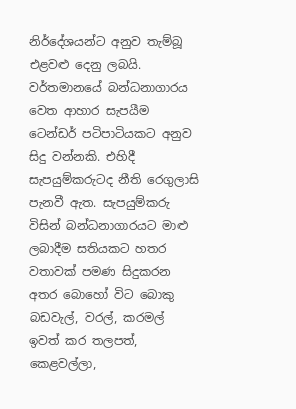නිර්දේශයන්ට අනුව තැම්බූ එළවළු දෙනු ලබයි. වර්තමානයේ බන්ධනාගාරය වෙත ආහාර සැපයීම ටෙන්ඩර් පටිපාටියකට අනුව සිදු වන්නකි. එහිදී සැපයුම්කරුටද නීති රෙගුලාසි පැනවී ඇත. සැපයුම්කරු විසින් බන්ධනාගාරයට මාළු ලබාදීම සතියකට හතර වතාවක් පමණ සිදුකරන අතර බොහෝ විට බොකු බඩවැල්, වරල්, කරමල් ඉවත් කර තලපත්, කෙළවල්ලා,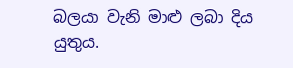බලයා වැනි මාළු ලබා දිය යුතුය.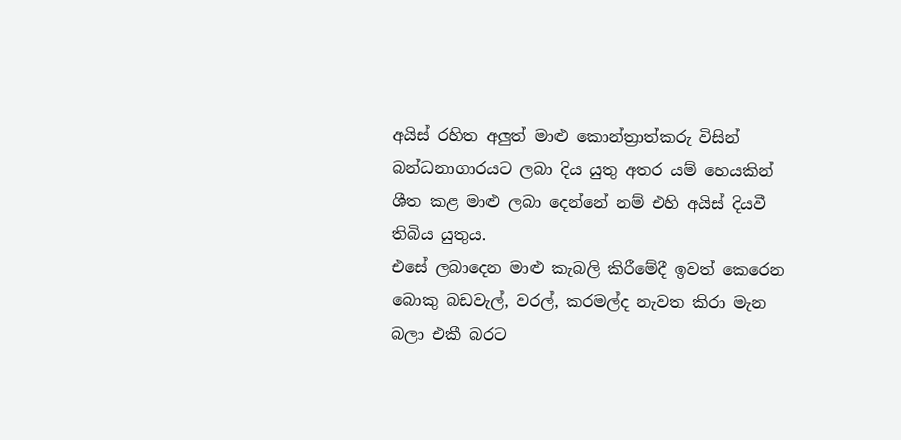අයිස් රහිත අලු‍ත් මාළු කොන්ත්‍රාත්කරු විසින් බන්ධනාගාරයට ලබා දිය යුතු අතර යම් හෙයකින් ශීත කළ මාළු ලබා දෙන්නේ නම් එහි අයිස් දියවී තිබිය යුතුය.
එසේ ලබාදෙන මාළු කැබලි කිරීමේදී ඉවත් කෙරෙන බොකු බඩවැල්, වරල්, කරමල්ද නැවත කිරා මැන බලා එකී බරට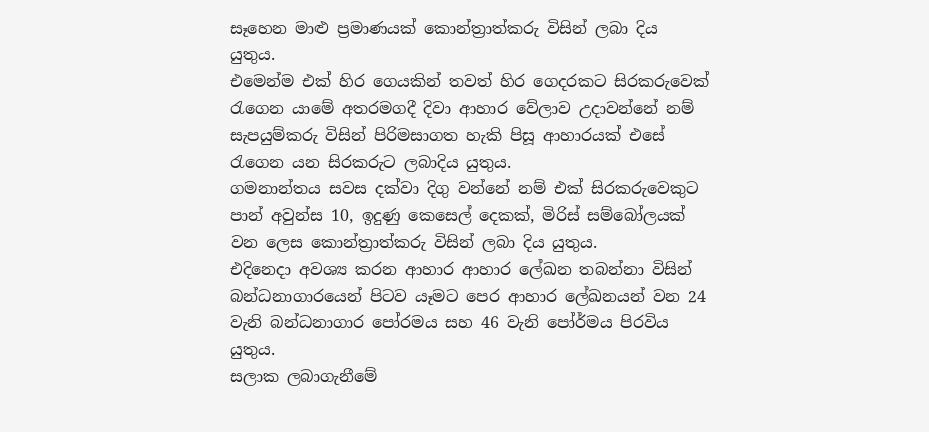සෑහෙන මාළු ප්‍රමාණයක් කොන්ත්‍රාත්කරු විසින් ලබා දිය යුතුය.
එමෙන්ම එක් හිර ගෙයකින් තවත් හිර ගෙදරකට සිරකරුවෙක් රැගෙන යාමේ අතරමගදී දිවා ආහාර වේලාව උදාවන්නේ නම් සැපයුම්කරු විසින් පිරිමසාගත හැකි පිසූ ආහාරයක් එසේ රැගෙන යන සිරකරුට ලබාදිය යුතුය.
ගමනාන්තය සවස දක්වා දිගු වන්නේ නම් එක් සිරකරුවෙකුට පාන් අවුන්ස 10, ඉදුණු කෙසෙල් දෙකක්, මිරිස් සම්බෝලයක් වන ලෙස කොන්ත්‍රාත්කරු විසින් ලබා දිය යුතුය.
එදිනෙදා අවශ්‍ය කරන ආහාර ආහාර ලේඛන තබන්නා විසින් බන්ධනාගාරයෙන් පිටව යෑමට පෙර ආහාර ලේඛනයන් වන 24 වැනි බන්ධනාගාර පෝරමය සහ 46 වැනි පෝර්මය පිරවිය යුතුය.
සලාක ලබාගැනීමේ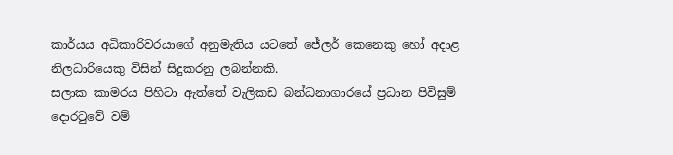කාර්යය අධිකාරිවරයාගේ අනුමැතිය යටතේ ජේලර් කෙනෙකු හෝ අදාළ නිලධාරියෙකු විසින් සිදුකරනු ලබන්නකි.
සලාක කාමරය පිහිටා ඇත්තේ වැලිකඩ බන්ධනාගාරයේ ප්‍රධාන පිවිසුම් දොරටුවේ වම්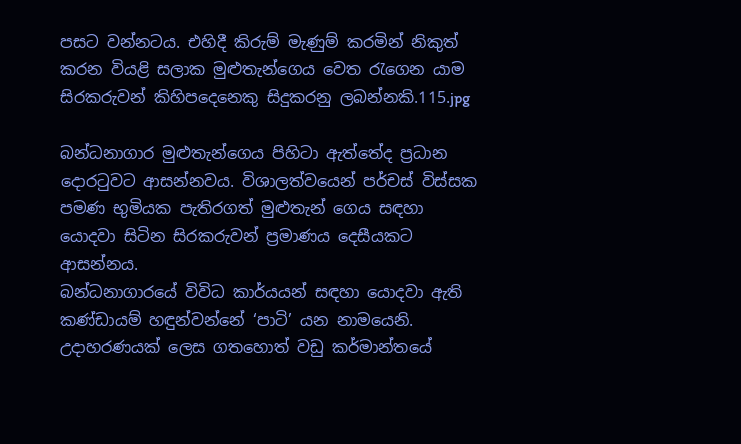පසට වන්නටය. එහිදී කිරුම් මැණුම් කරමින් නිකුත් කරන වියළි සලාක මුළුතැන්ගෙය වෙත රැගෙන යාම සිරකරුවන් කිහිපදෙනෙකු සිදුකරනු ලබන්නකි.115.jpg

බන්ධනාගාර මුළුතැන්ගෙය පිහිටා ඇත්තේද ප්‍රධාන දොරටුවට ආසන්නවය. විශාලත්වයෙන් පර්චස් විස්සක පමණ භුමියක පැතිරගත් මුළුතැන් ගෙය සඳහා යොදවා සිටින සිරකරුවන් ප්‍රමාණය දෙසීයකට ආසන්නය.
බන්ධනාගාරයේ විවිධ කාර්යයන් සඳහා යොදවා ඇති කණ්ඩායම් හඳුන්වන්නේ ‘පාටි’ යන නාමයෙනි. උදාහරණයක් ලෙස ගතහොත් වඩු කර්මාන්තයේ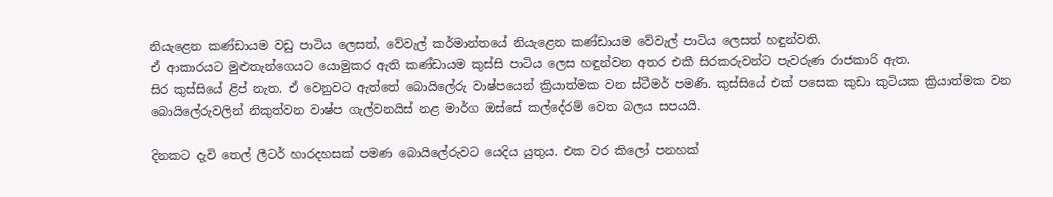නියැළෙන කණ්ඩායම වඩු පාටිය ලෙසත්, වේවැල් කර්මාන්තයේ නියැළෙන කණ්ඩායම වේවැල් පාටිය ලෙසත් හඳුන්වති.
ඒ ආකාරයට මුළුතැන්ගෙයට යොමුකර ඇති කණ්ඩායම කුස්සි පාටිය ලෙස හඳුන්වන අතර එකී සිරකරුවන්ට පැවරුණ රාජකාරි ඇත.
සිර කුස්සියේ ළිප් නැත. ඒ වෙනුවට ඇත්තේ බොයිලේරු වාෂ්පයෙන් ක්‍රියාත්මක වන ස්ටීමර් පමණි. කුස්සියේ එක් පසෙක කුඩා කුටියක ක්‍රියාත්මක වන බොයිලේරුවලින් නිකුත්වන වාෂ්ප ගැල්වනයිස් නළ මාර්ග ඔස්සේ කල්දේරම් වෙත බලය සපයයි.

දිනකට දැවි තෙල් ලීටර් හාරදහසක් පමණ බොයිලේරුවට යෙදිය යුතුය. එක වර කිලෝ පනහක්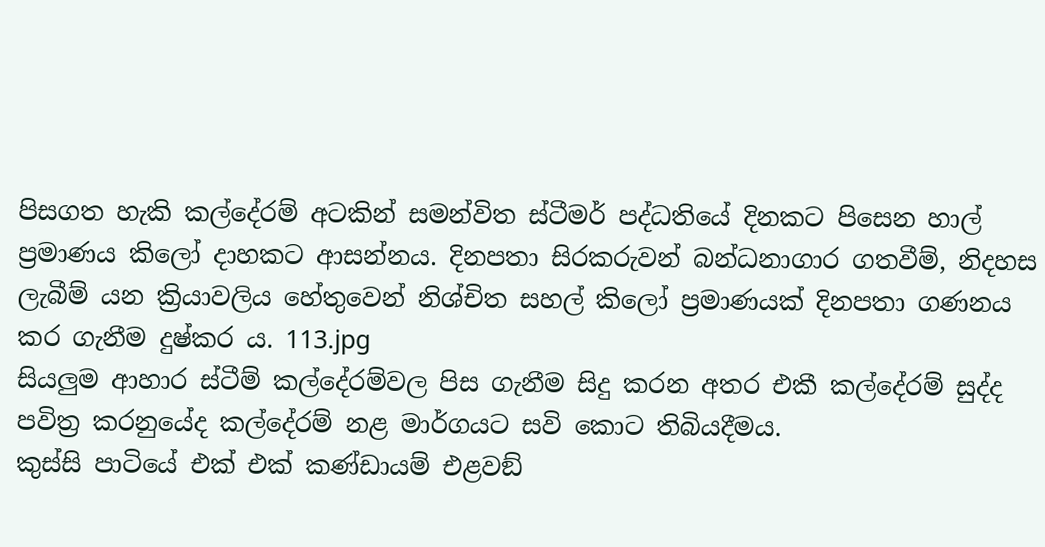පිසගත හැකි කල්දේරම් අටකින් සමන්විත ස්ටීමර් පද්ධතියේ දිනකට පිසෙන හාල් ප්‍රමාණය කිලෝ දාහකට ආසන්නය. දිනපතා සිරකරුවන් බන්ධනාගාර ගතවීම්, නිදහස ලැබීම් යන ක්‍රියාවලිය හේතුවෙන් නිශ්චිත සහල් කිලෝ ප්‍රමාණයක් දිනපතා ගණනය කර ගැනීම දුෂ්කර ය. 113.jpg
සියලු‍ම ආහාර ස්ටීම් කල්දේරම්වල පිස ගැනීම සිදු කරන අතර එකී කල්දේරම් සුද්ද පවිත්‍ර කරනුයේද කල්දේරම් නළ මාර්ගයට සවි කොට තිබියදීමය.
කුස්සි පාටියේ එක් එක් කණ්ඩායම් එළවඞ්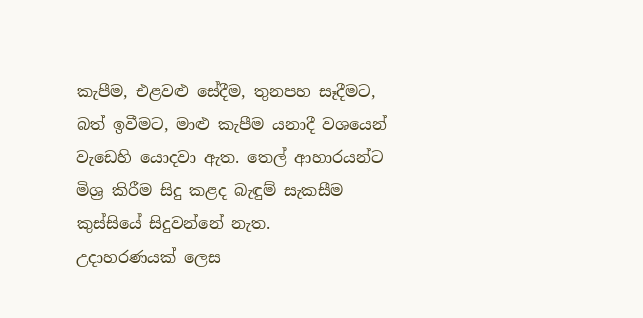කැපීම, එළවළු සේදීම, තුනපහ සෑදීමට, බත් ඉවීමට, මාළු කැපීම යනාදී වශයෙන් වැඩෙහි යොදවා ඇත. තෙල් ආහාරයන්ට මිශ්‍ර කිරීම සිදු කළද බැඳුම් සැකසීම කුස්සියේ සිදුවන්නේ නැත.
උදාහරණයක් ලෙස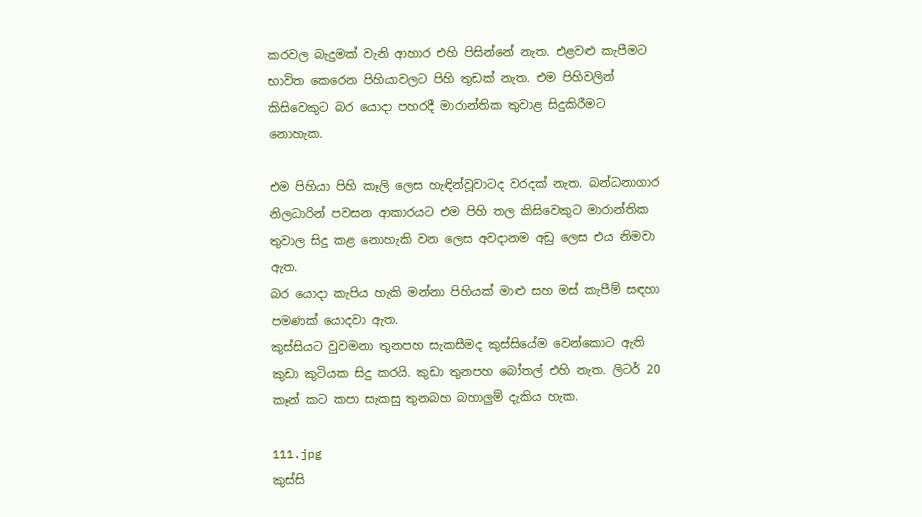කරවල බැදුමක් වැනි ආහාර එහි පිසින්නේ නැත. එළවළු කැපීමට භාවිත කෙරෙන පිහියාවලට පිහි තුඩක් නැත. එම පිහිවලින් කිසිවෙකුට බර යොදා පහරදී මාරාන්තික තුවාළ සිදුකිරීමට නොහැක.

එම පිහියා පිහි කෑලි ලෙස හැඳින්වූවාටද වරදක් නැත. බන්ධනාගාර නිලධාරින් පවසන ආකාරයට එම පිහි තල කිසිවෙකුට මාරාන්තික තුවාල සිදු කළ නොහැකි වන ලෙස අවදානම අඩු ලෙස එය නිමවා ඇත.
බර යොදා කැපිය හැකි මන්නා පිහියක් මාළු සහ මස් කැපීම් සඳහා පමණක් යොදවා ඇත.
කුස්සියට වුවමනා තුනපහ සැකසීමද කුස්සියේම වෙන්කොට ඇති කුඩා කුටියක සිදු කරයි. කුඩා තුනපහ බෝතල් එහි නැත. ලිටර් 20 කෑන් කට කපා සැකසු තුනබහ බහාලු‍ම් දැකිය හැක.

111.jpg
කුස්සි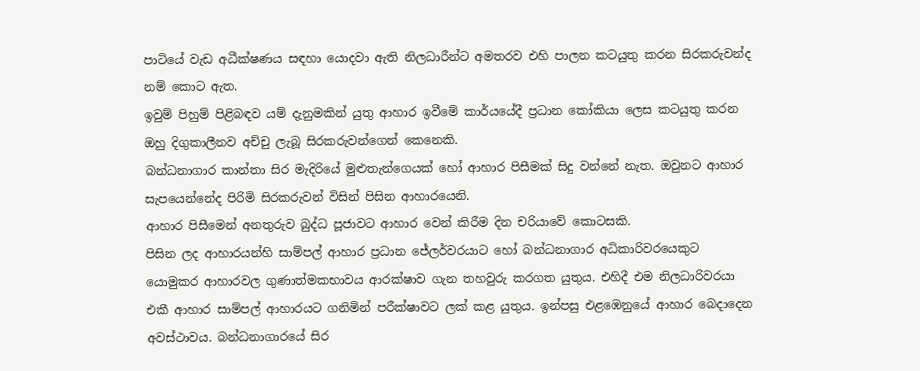පාටියේ වැඩ අධීක්ෂණය සඳහා යොදවා ඇති නිලධාරීන්ට අමතරව එහි පාලන කටයුතු කරන සිරකරුවන්ද නම් කොට ඇත.
ඉවුම් පිහුම් පිළිබඳව යම් දැනුමකින් යුතු ආහාර ඉවීමේ කාර්යයේදී ප්‍රධාන කෝකියා ලෙස කටයුතු කරන ඔහු දිගුකාලීනව අච්චු ලැබූ සිරකරුවන්ගෙන් කෙනෙකි.
බන්ධනාගාර කාන්තා සිර මැදිරියේ මුළුතැන්ගෙයක් හෝ ආහාර පිසීමක් සිදු වන්නේ නැත. ඔවුනට ආහාර සැපයෙන්නේද පිරිමි සිරකරුවන් විසින් පිසින ආහාරයෙනි.
ආහාර පිසීමෙන් අනතුරුව බුද්ධ පූජාවට ආහාර වෙන් කිරීම දින චරියාවේ කොටසකි.
පිසින ලද ආහාරයන්හි සාම්පල් ආහාර ප්‍රධාන ජේලර්වරයාට හෝ බන්ධනාගාර අධිකාරිවරයෙකුට යොමුකර ආහාරවල ගුණාත්මකභාවය ආරක්ෂාව ගැන තහවුරු කරගත යුතුය. එහිදී එම නිලධාරිවරයා එකී ආහාර සාම්පල් ආහාරයට ගනිමින් පරීක්ෂාවට ලක් කළ යුතුය. ඉන්පසු එළඹෙනුයේ ආහාර බෙදාදෙන අවස්ථාවය. බන්ධනාගාරයේ සිර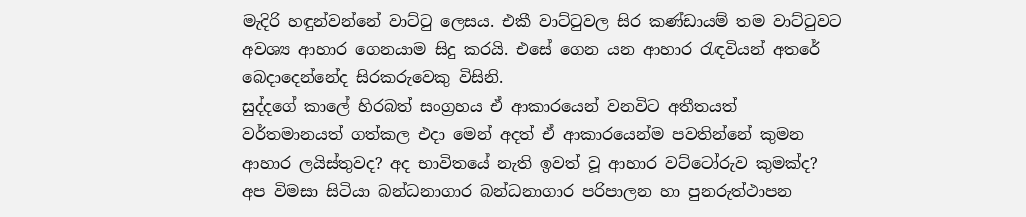මැදිරි හඳුන්වන්නේ වාට්ටු ලෙසය. එකී වාට්ටුවල සිර කණ්ඩායම් තම වාට්ටුවට අවශ්‍ය ආහාර ගෙනයාම සිදු කරයි. එසේ ගෙන යන ආහාර රැඳවියන් අතරේ බෙදාදෙන්නේද සිරකරුවෙකු විසිනි.
සුද්දගේ කාලේ හිරබත් සංග්‍රහය ඒ ආකාරයෙන් වනවිට අතීතයත් වර්තමානයත් ගත්කල එදා මෙන් අදත් ඒ ආකාරයෙන්ම පවතින්නේ කුමන ආහාර ලයිස්තුවද? අද භාවිතයේ නැති ඉවත් වූ ආහාර වට්ටෝරුව කුමක්ද? අප විමසා සිටියා බන්ධනාගාර බන්ධනාගාර පරිපාලන හා පුනරුත්ථාපන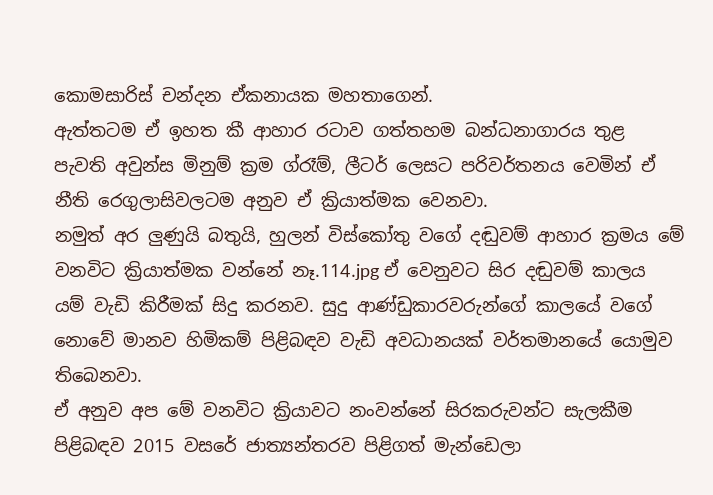කොමසාරිස් චන්දන ඒකනායක මහතාගෙන්.
ඇත්තටම ඒ ඉහත කී ආහාර රටාව ගත්තහම බන්ධනාගාරය තුළ පැවති අවුන්ස මිනුම් ක්‍රම ග්රෑම්, ලීටර් ලෙසට පරිවර්තනය වෙමින් ඒ නීති රෙගුලාසිවලටම අනුව ඒ ක්‍රියාත්මක වෙනවා.
නමුත් අර ලු‍ණුයි බතුයි, හුලන් විස්කෝතු වගේ දඬුවම් ආහාර ක්‍රමය මේ වනවිට ක්‍රියාත්මක වන්නේ නෑ.114.jpg ඒ වෙනුවට සිර දඬුවම් කාලය යම් වැඩි කිරීමක් සිදු කරනව. සුදු ආණ්ඩුකාරවරුන්ගේ කාලයේ වගේ නොවේ මානව හිමිකම් පිළිබඳව වැඩි අවධානයක් වර්තමානයේ යොමුව තිබෙනවා.
ඒ අනුව අප මේ වනවිට ක්‍රියාවට නංවන්නේ සිරකරුවන්ට සැලකීම පිළිබඳව 2015 වසරේ ජාත්‍යන්තරව පිළිගත් මැන්ඩෙලා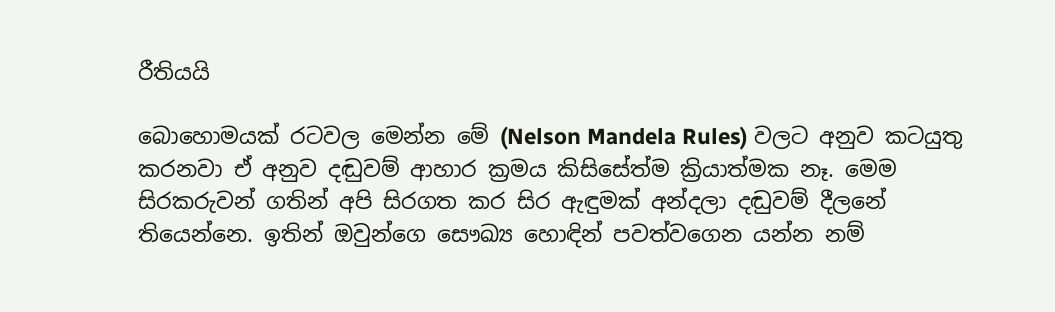රීතියයි

බොහොමයක් රටවල මෙන්න මේ (Nelson Mandela Rules) වලට අනුව කටයුතු කරනවා ඒ අනුව දඬුවම් ආහාර ක්‍රමය කිසිසේත්ම ක්‍රියාත්මක නෑ. මෙම සිරකරුවන් ගතින් අපි සිරගත කර සිර ඇඳුමක් අන්දලා දඬුවම් දීලනේ තියෙන්නෙ. ඉතින් ඔවුන්ගෙ සෞඛ්‍ය හොඳින් පවත්වගෙන යන්න නම්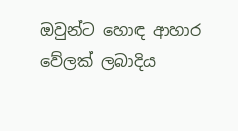ඔවුන්ට හොඳ ආහාර වේලක් ලබාදිය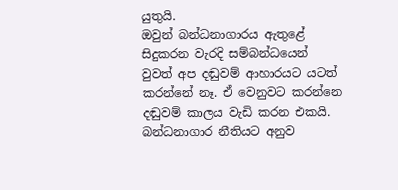යුතුයි.
ඔවුන් බන්ධනාගාරය ඇතුළේ සිදුකරන වැරදි සම්බන්ධයෙන් වුවත් අප දඬුවම් ආහාරයට යටත් කරන්නේ නෑ. ඒ වෙනුවට කරන්නෙ දඬුවම් කාලය වැඩි කරන එකයි. බන්ධනාගාර නීතියට අනුව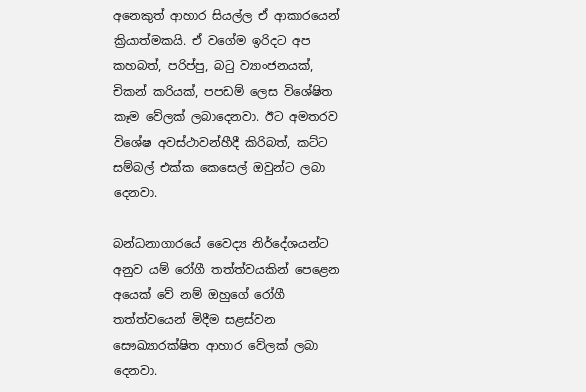අනෙකුත් ආහාර සියල්ල ඒ ආකාරයෙන් ක්‍රියාත්මකයි. ඒ වගේම ඉරිදට අප කහබත්, පරිප්පු, බටු ව්‍යාංජනයක්, චිකන් කරියක්, පපඩම් ලෙස විශේෂිත කෑම වේලක් ලබාදෙනවා. ඊට අමතරව විශේෂ අවස්ථාවන්හීදී කිරිබත්, කට්ට සම්බල් එක්ක කෙසෙල් ඔවුන්ට ලබා දෙනවා.

බන්ධනාගාරයේ වෛද්‍ය නිර්දේශයන්ට අනුව යම් රෝගී තත්ත්වයකින් පෙළෙන අයෙක් වේ නම් ඔහුගේ රෝගී තත්ත්වයෙන් මිදීම සළස්වන සෞඛ්‍යාරක්ෂිත ආහාර වේලක් ලබා දෙනවා.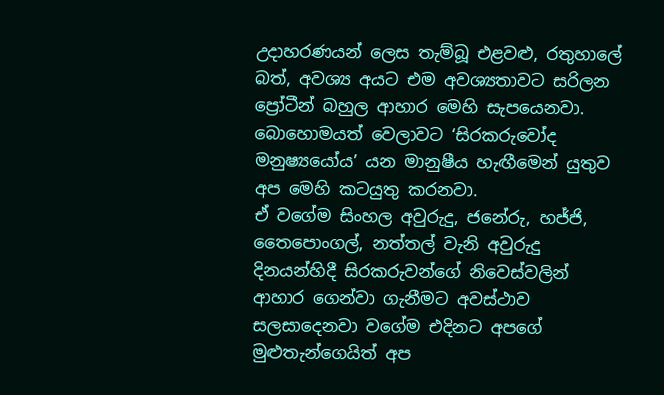උදාහරණයන් ලෙස තැම්බූ එළවළු, රතුහාලේ බත්, අවශ්‍ය අයට එම අවශ්‍යතාවට සරිලන ප්‍රෝටීන් බහුල ආහාර මෙහි සැපයෙනවා.
බොහොමයත් වෙලාවට ‘සිරකරුවෝද මනුෂ්‍යයෝය’ යන මානුෂීය හැඟීමෙන් යුතුව අප මෙහි කටයුතු කරනවා.
ඒ වගේම සිංහල අවුරුදු, ජනේරු, හජ්ජි, තෛපොංගල්, නත්තල් වැනි අවුරුදු දිනයන්හිදී සිරකරුවන්ගේ නිවෙස්වලින් ආහාර ගෙන්වා ගැනීමට අවස්ථාව සලසාදෙනවා වගේම එදිනට අපගේ මුළුතැන්ගෙයිත් අප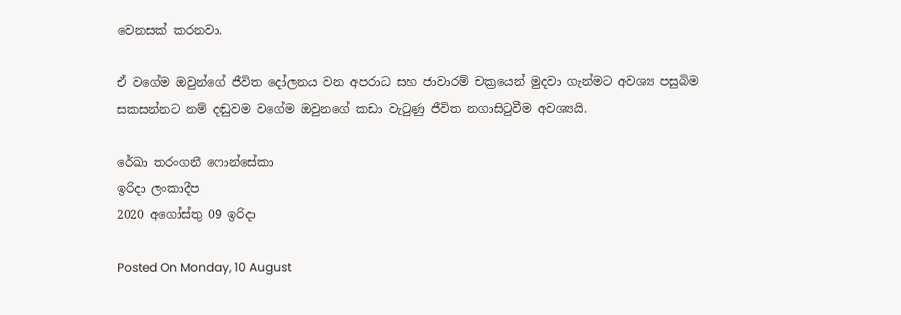වෙනසක් කරනවා.

ඒ වගේම ඔවුන්ගේ ජීවිත දෝලනය වන අපරාධ සහ ජාවාරම් චක්‍රයෙන් මුදවා ගැන්මට අවශ්‍ය පසුබිම සකසන්නට නම් දඬුවම වගේම ඔවුනගේ කඩා වැටුණු ජීවිත නගාසිටුවීම අවශ්‍යයි.

රේඛා තරංගනී ෆොන්සේකා
ඉරිදා ලංකාදීප
2020 අගෝස්තු 09 ඉරිදා

Posted On Monday, 10 August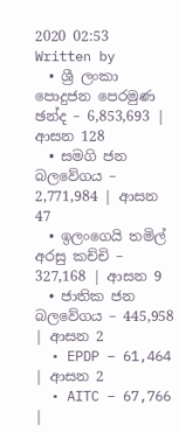2020 02:53 Written by
  • ශ්‍රී ලංකා පොදුජන පෙරමුණ ඡන්ද – 6,853,693 | ආසන 128
  • සමගි ජන බලවේගය – 2,771,984 | ආසන 47
  • ඉලංගෙයි තමිල් අරසු කච්චි – 327,168 | ආසන 9
  • ජාතික ජන බලවේගය – 445,958 | ආසන 2
  • EPDP – 61,464 | ආසන 2
  • AITC – 67,766 |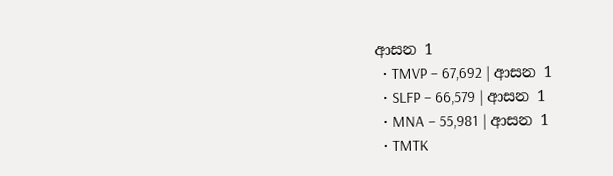ආසන 1
  • TMVP – 67,692 | ආසන 1
  • SLFP – 66,579 | ආසන 1
  • MNA – 55,981 | ආසන 1
  • TMTK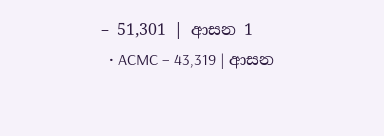– 51,301 | ආසන 1
  • ACMC – 43,319 | ආසන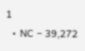1
  • NC – 39,272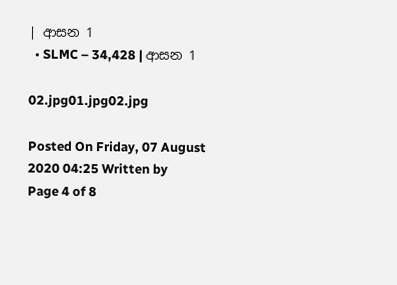| ආසන 1
  • SLMC – 34,428 | ආසන 1

02.jpg01.jpg02.jpg

Posted On Friday, 07 August 2020 04:25 Written by
Page 4 of 8